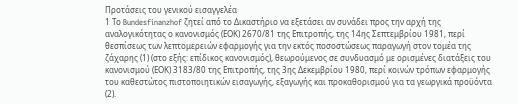Προτάσεις του γενικού εισαγγελέα
1 Το Bundesfinanzhof ζητεί από το Δικαστήριο να εξετάσει αν συνάδει προς την αρχή της αναλογικότητας ο κανονισμός (ΕΟΚ) 2670/81 της Επιτροπής, της 14ης Σεπτεμβρίου 1981, περί θεσπίσεως των λεπτομερειών εφαρμογής για την εκτός ποσοστώσεως παραγωγή στον τομέα της ζάχαρης (1) (στο εξής: επίδικος κανονισμός), θεωρούμενος σε συνδυασμό με ορισμένες διατάξεις του κανονισμού (ΕΟΚ) 3183/80 της Επιτροπής, της 3ης Δεκεμβρίου 1980, περί κοινών τρόπων εφαρμογής του καθεστώτος πιστοποιητικών εισαγωγής, εξαγωγής και προκαθορισμού για τα γεωργικά προϋόντα (2).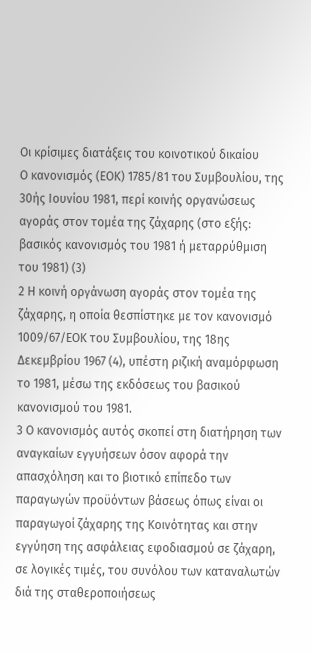Οι κρίσιμες διατάξεις του κοινοτικού δικαίου
Ο κανονισμός (ΕΟΚ) 1785/81 του Συμβουλίου, της 30ής Ιουνίου 1981, περί κοινής οργανώσεως αγοράς στον τομέα της ζάχαρης (στο εξής: βασικός κανονισμός του 1981 ή μεταρρύθμιση του 1981) (3)
2 Η κοινή οργάνωση αγοράς στον τομέα της ζάχαρης, η οποία θεσπίστηκε με τον κανονισμό 1009/67/ΕΟΚ του Συμβουλίου, της 18ης Δεκεμβρίου 1967 (4), υπέστη ριζική αναμόρφωση το 1981, μέσω της εκδόσεως του βασικού κανονισμού του 1981.
3 Ο κανονισμός αυτός σκοπεί στη διατήρηση των αναγκαίων εγγυήσεων όσον αφορά την απασχόληση και το βιοτικό επίπεδο των παραγωγών προϋόντων βάσεως όπως είναι οι παραγωγοί ζάχαρης της Κοινότητας και στην εγγύηση της ασφάλειας εφοδιασμού σε ζάχαρη, σε λογικές τιμές, του συνόλου των καταναλωτών διά της σταθεροποιήσεως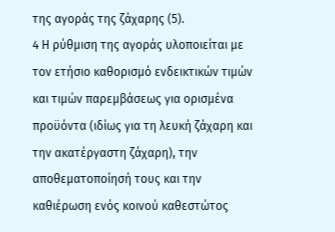της αγοράς της ζάχαρης (5).
4 Η ρύθμιση της αγοράς υλοποιείται με τον ετήσιο καθορισμό ενδεικτικών τιμών και τιμών παρεμβάσεως για ορισμένα προϋόντα (ιδίως για τη λευκή ζάχαρη και την ακατέργαστη ζάχαρη), την αποθεματοποίησή τους και την καθιέρωση ενός κοινού καθεστώτος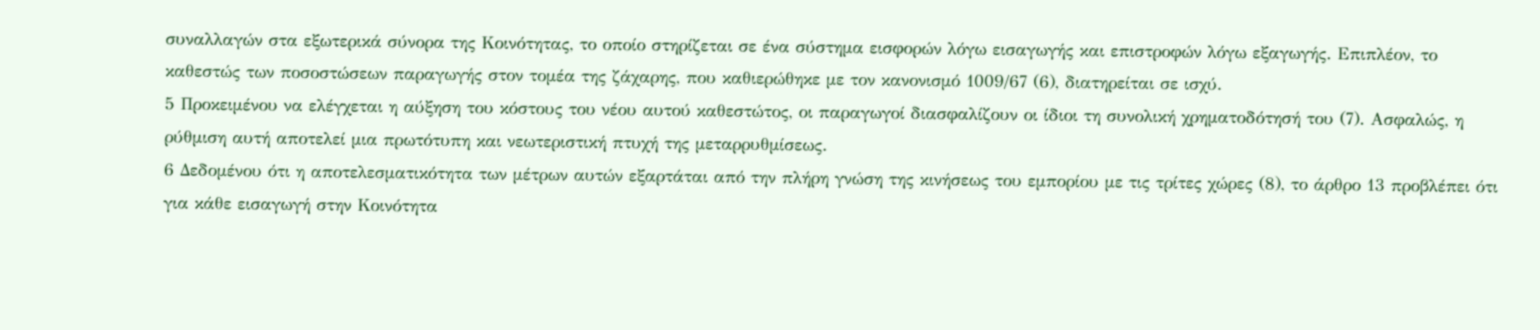συναλλαγών στα εξωτερικά σύνορα της Κοινότητας, το οποίο στηρίζεται σε ένα σύστημα εισφορών λόγω εισαγωγής και επιστροφών λόγω εξαγωγής. Επιπλέον, το καθεστώς των ποσοστώσεων παραγωγής στον τομέα της ζάχαρης, που καθιερώθηκε με τον κανονισμό 1009/67 (6), διατηρείται σε ισχύ.
5 Προκειμένου να ελέγχεται η αύξηση του κόστους του νέου αυτού καθεστώτος, οι παραγωγοί διασφαλίζουν οι ίδιοι τη συνολική χρηματοδότησή του (7). Ασφαλώς, η ρύθμιση αυτή αποτελεί μια πρωτότυπη και νεωτεριστική πτυχή της μεταρρυθμίσεως.
6 Δεδομένου ότι η αποτελεσματικότητα των μέτρων αυτών εξαρτάται από την πλήρη γνώση της κινήσεως του εμπορίου με τις τρίτες χώρες (8), το άρθρο 13 προβλέπει ότι για κάθε εισαγωγή στην Κοινότητα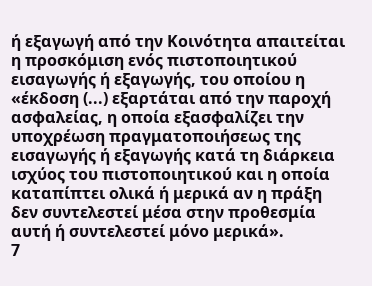ή εξαγωγή από την Κοινότητα απαιτείται η προσκόμιση ενός πιστοποιητικού εισαγωγής ή εξαγωγής, του οποίου η «έκδοση (...) εξαρτάται από την παροχή ασφαλείας, η οποία εξασφαλίζει την υποχρέωση πραγματοποιήσεως της εισαγωγής ή εξαγωγής κατά τη διάρκεια ισχύος του πιστοποιητικού και η οποία καταπίπτει ολικά ή μερικά αν η πράξη δεν συντελεστεί μέσα στην προθεσμία αυτή ή συντελεστεί μόνο μερικά».
7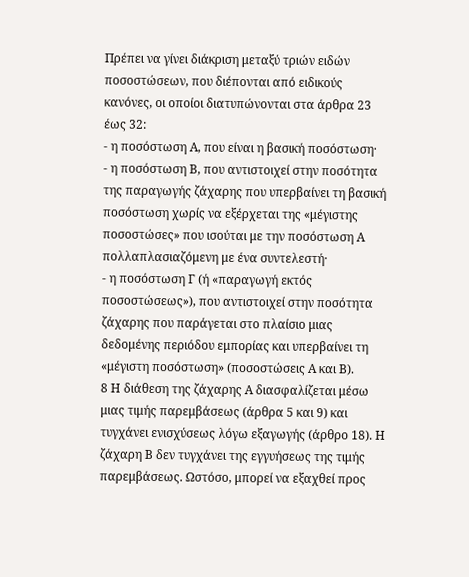Πρέπει να γίνει διάκριση μεταξύ τριών ειδών ποσοστώσεων, που διέπονται από ειδικούς κανόνες, οι οποίοι διατυπώνονται στα άρθρα 23 έως 32:
- η ποσόστωση Α, που είναι η βασική ποσόστωση·
- η ποσόστωση Β, που αντιστοιχεί στην ποσότητα της παραγωγής ζάχαρης που υπερβαίνει τη βασική ποσόστωση χωρίς να εξέρχεται της «μέγιστης ποσοστώσες» που ισούται με την ποσόστωση Α πολλαπλασιαζόμενη με ένα συντελεστή·
- η ποσόστωση Γ (ή «παραγωγή εκτός ποσοστώσεως»), που αντιστοιχεί στην ποσότητα ζάχαρης που παράγεται στο πλαίσιο μιας δεδομένης περιόδου εμπορίας και υπερβαίνει τη «μέγιστη ποσόστωση» (ποσοστώσεις Α και Β).
8 Η διάθεση της ζάχαρης Α διασφαλίζεται μέσω μιας τιμής παρεμβάσεως (άρθρα 5 και 9) και τυγχάνει ενισχύσεως λόγω εξαγωγής (άρθρο 18). Η ζάχαρη Β δεν τυγχάνει της εγγυήσεως της τιμής παρεμβάσεως. Ωστόσο, μπορεί να εξαχθεί προς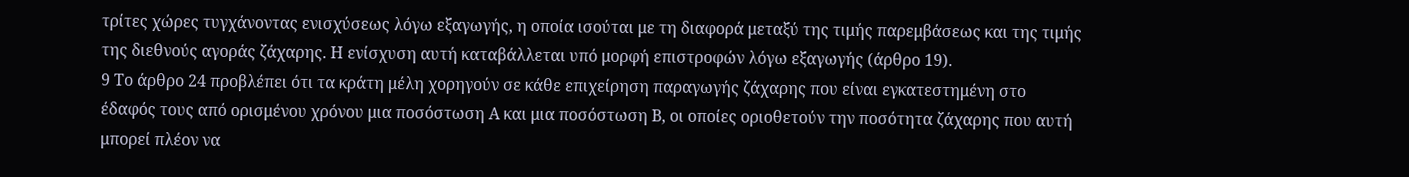τρίτες χώρες τυγχάνοντας ενισχύσεως λόγω εξαγωγής, η οποία ισούται με τη διαφορά μεταξύ της τιμής παρεμβάσεως και της τιμής της διεθνούς αγοράς ζάχαρης. Η ενίσχυση αυτή καταβάλλεται υπό μορφή επιστροφών λόγω εξαγωγής (άρθρο 19).
9 Το άρθρο 24 προβλέπει ότι τα κράτη μέλη χορηγούν σε κάθε επιχείρηση παραγωγής ζάχαρης που είναι εγκατεστημένη στο έδαφός τους από ορισμένου χρόνου μια ποσόστωση Α και μια ποσόστωση Β, οι οποίες οριοθετούν την ποσότητα ζάχαρης που αυτή μπορεί πλέον να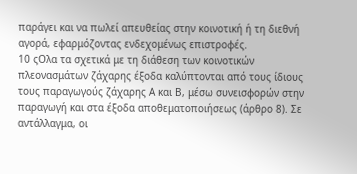παράγει και να πωλεί απευθείας στην κοινοτική ή τη διεθνή αγορά, εφαρμόζοντας ενδεχομένως επιστροφές.
10 ςΟλα τα σχετικά με τη διάθεση των κοινοτικών πλεονασμάτων ζάχαρης έξοδα καλύπτονται από τους ίδιους τους παραγωγούς ζάχαρης Α και Β, μέσω συνεισφορών στην παραγωγή και στα έξοδα αποθεματοποιήσεως (άρθρο 8). Σε αντάλλαγμα, οι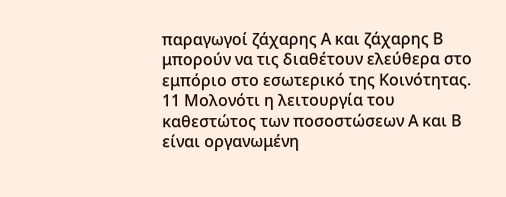παραγωγοί ζάχαρης Α και ζάχαρης Β μπορούν να τις διαθέτουν ελεύθερα στο εμπόριο στο εσωτερικό της Κοινότητας.
11 Μολονότι η λειτουργία του καθεστώτος των ποσοστώσεων Α και Β είναι οργανωμένη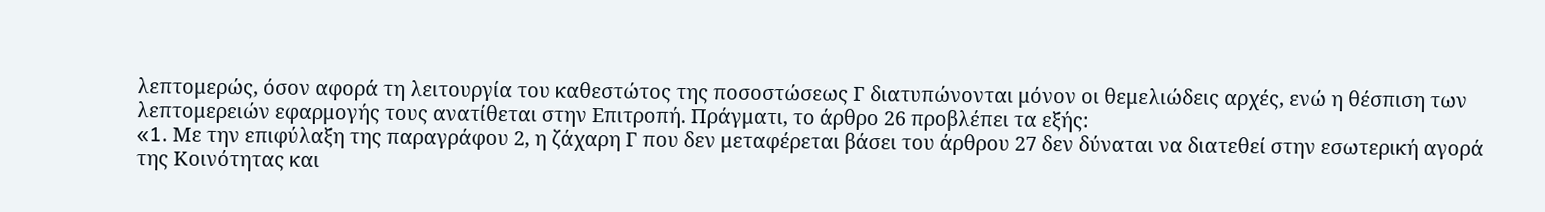λεπτομερώς, όσον αφορά τη λειτουργία του καθεστώτος της ποσοστώσεως Γ διατυπώνονται μόνον οι θεμελιώδεις αρχές, ενώ η θέσπιση των λεπτομερειών εφαρμογής τους ανατίθεται στην Επιτροπή. Πράγματι, το άρθρο 26 προβλέπει τα εξής:
«1. Mε την επιφύλαξη της παραγράφου 2, η ζάχαρη Γ που δεν μεταφέρεται βάσει του άρθρου 27 δεν δύναται να διατεθεί στην εσωτερική αγορά της Κοινότητας και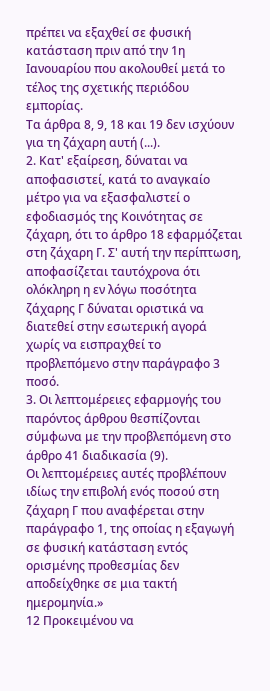πρέπει να εξαχθεί σε φυσική κατάσταση πριν από την 1η Ιανουαρίου που ακολουθεί μετά το τέλος της σχετικής περιόδου εμπορίας.
Τα άρθρα 8, 9, 18 και 19 δεν ισχύουν για τη ζάχαρη αυτή (...).
2. Κατ' εξαίρεση, δύναται να αποφασιστεί, κατά το αναγκαίο μέτρο για να εξασφαλιστεί ο εφοδιασμός της Κοινότητας σε ζάχαρη, ότι το άρθρο 18 εφαρμόζεται στη ζάχαρη Γ. Σ' αυτή την περίπτωση, αποφασίζεται ταυτόχρονα ότι ολόκληρη η εν λόγω ποσότητα ζάχαρης Γ δύναται οριστικά να διατεθεί στην εσωτερική αγορά χωρίς να εισπραχθεί το προβλεπόμενο στην παράγραφο 3 ποσό.
3. Οι λεπτομέρειες εφαρμογής του παρόντος άρθρου θεσπίζονται σύμφωνα με την προβλεπόμενη στο άρθρο 41 διαδικασία (9).
Οι λεπτομέρειες αυτές προβλέπουν ιδίως την επιβολή ενός ποσού στη ζάχαρη Γ που αναφέρεται στην παράγραφο 1, της οποίας η εξαγωγή σε φυσική κατάσταση εντός ορισμένης προθεσμίας δεν αποδείχθηκε σε μια τακτή ημερομηνία.»
12 Προκειμένου να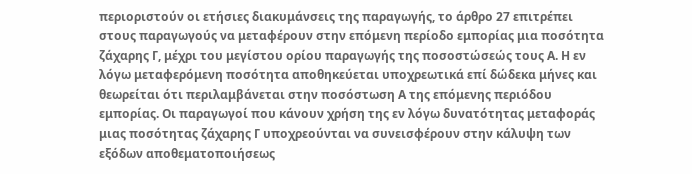περιοριστούν οι ετήσιες διακυμάνσεις της παραγωγής, το άρθρο 27 επιτρέπει στους παραγωγούς να μεταφέρουν στην επόμενη περίοδο εμπορίας μια ποσότητα ζάχαρης Γ, μέχρι του μεγίστου ορίου παραγωγής της ποσοστώσεώς τους Α. Η εν λόγω μεταφερόμενη ποσότητα αποθηκεύεται υποχρεωτικά επί δώδεκα μήνες και θεωρείται ότι περιλαμβάνεται στην ποσόστωση Α της επόμενης περιόδου εμπορίας. Οι παραγωγοί που κάνουν χρήση της εν λόγω δυνατότητας μεταφοράς μιας ποσότητας ζάχαρης Γ υποχρεούνται να συνεισφέρουν στην κάλυψη των εξόδων αποθεματοποιήσεως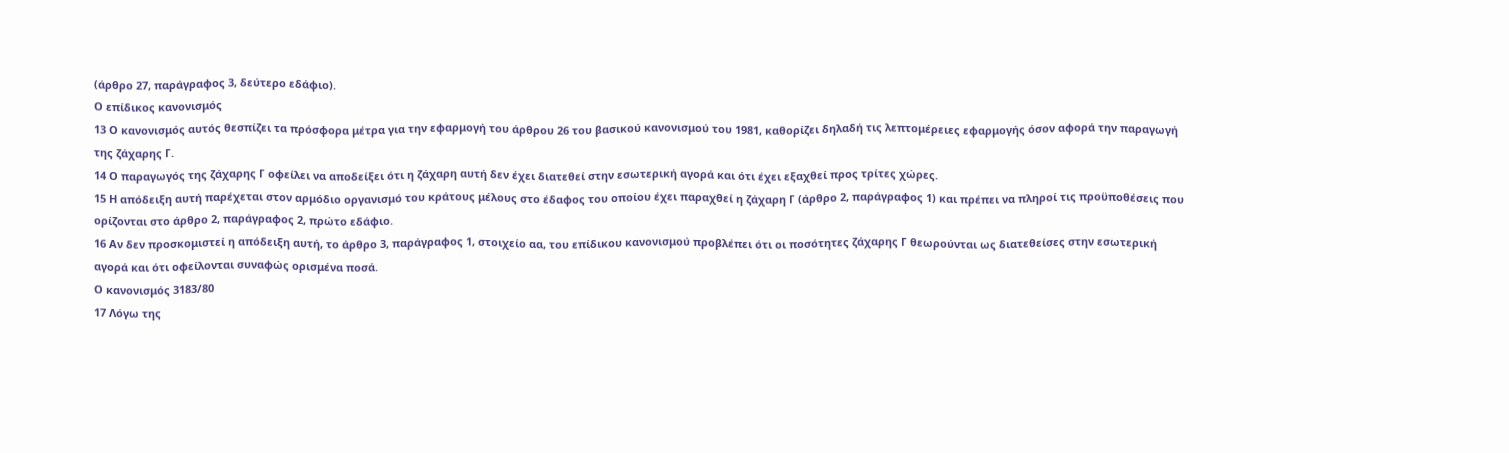(άρθρο 27, παράγραφος 3, δεύτερο εδάφιο).
Ο επίδικος κανονισμός
13 Ο κανονισμός αυτός θεσπίζει τα πρόσφορα μέτρα για την εφαρμογή του άρθρου 26 του βασικού κανονισμού του 1981, καθορίζει δηλαδή τις λεπτομέρειες εφαρμογής όσον αφορά την παραγωγή της ζάχαρης Γ.
14 Ο παραγωγός της ζάχαρης Γ οφείλει να αποδείξει ότι η ζάχαρη αυτή δεν έχει διατεθεί στην εσωτερική αγορά και ότι έχει εξαχθεί προς τρίτες χώρες.
15 Η απόδειξη αυτή παρέχεται στον αρμόδιο οργανισμό του κράτους μέλους στο έδαφος του οποίου έχει παραχθεί η ζάχαρη Γ (άρθρο 2, παράγραφος 1) και πρέπει να πληροί τις προϋποθέσεις που ορίζονται στο άρθρο 2, παράγραφος 2, πρώτο εδάφιο.
16 Αν δεν προσκομιστεί η απόδειξη αυτή, το άρθρο 3, παράγραφος 1, στοιχείο αα, του επίδικου κανονισμού προβλέπει ότι οι ποσότητες ζάχαρης Γ θεωρούνται ως διατεθείσες στην εσωτερική αγορά και ότι οφείλονται συναφώς ορισμένα ποσά.
Ο κανονισμός 3183/80
17 Λόγω της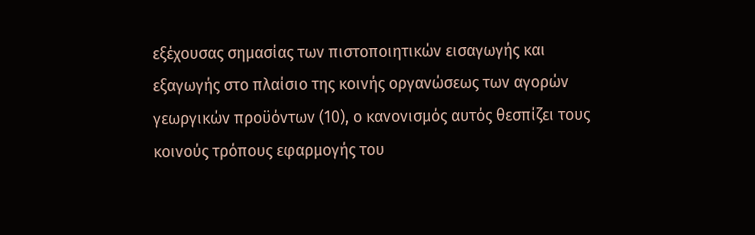εξέχουσας σημασίας των πιστοποιητικών εισαγωγής και εξαγωγής στο πλαίσιο της κοινής οργανώσεως των αγορών γεωργικών προϋόντων (10), ο κανονισμός αυτός θεσπίζει τους κοινούς τρόπους εφαρμογής του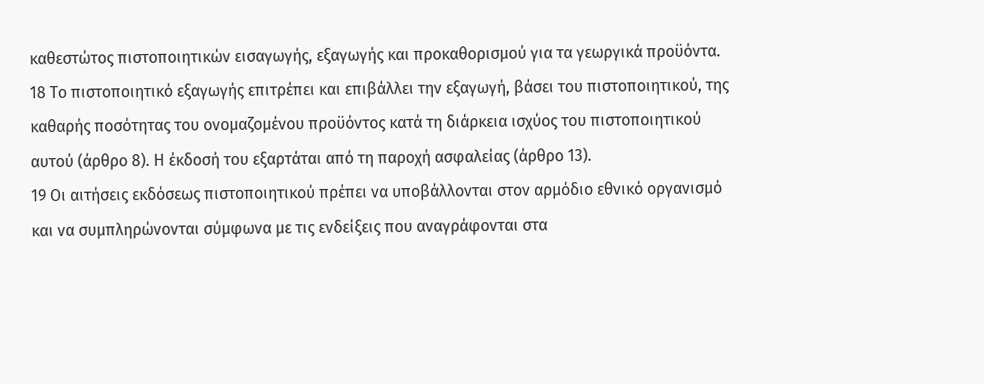καθεστώτος πιστοποιητικών εισαγωγής, εξαγωγής και προκαθορισμού για τα γεωργικά προϋόντα.
18 Το πιστοποιητικό εξαγωγής επιτρέπει και επιβάλλει την εξαγωγή, βάσει του πιστοποιητικού, της καθαρής ποσότητας του ονομαζομένου προϋόντος κατά τη διάρκεια ισχύος του πιστοποιητικού αυτού (άρθρο 8). Η έκδοσή του εξαρτάται από τη παροχή ασφαλείας (άρθρο 13).
19 Οι αιτήσεις εκδόσεως πιστοποιητικού πρέπει να υποβάλλονται στον αρμόδιο εθνικό οργανισμό και να συμπληρώνονται σύμφωνα με τις ενδείξεις που αναγράφονται στα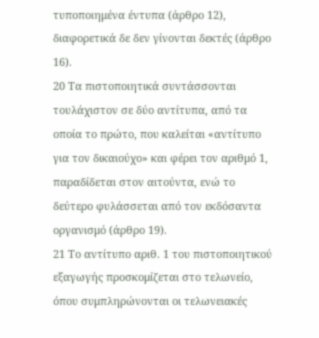τυποποιημένα έντυπα (άρθρο 12), διαφορετικά δε δεν γίνονται δεκτές (άρθρο 16).
20 Τα πιστοποιητικά συντάσσονται τουλάχιστον σε δύο αντίτυπα, από τα οποία το πρώτο, που καλείται «αντίτυπο για τον δικαιούχο» και φέρει τον αριθμό 1, παραδίδεται στον αιτούντα, ενώ το δεύτερο φυλάσσεται από τον εκδόσαντα οργανισμό (άρθρο 19).
21 Το αντίτυπο αριθ. 1 του πιστοποιητικού εξαγωγής προσκομίζεται στο τελωνείο, όπου συμπληρώνονται οι τελωνειακές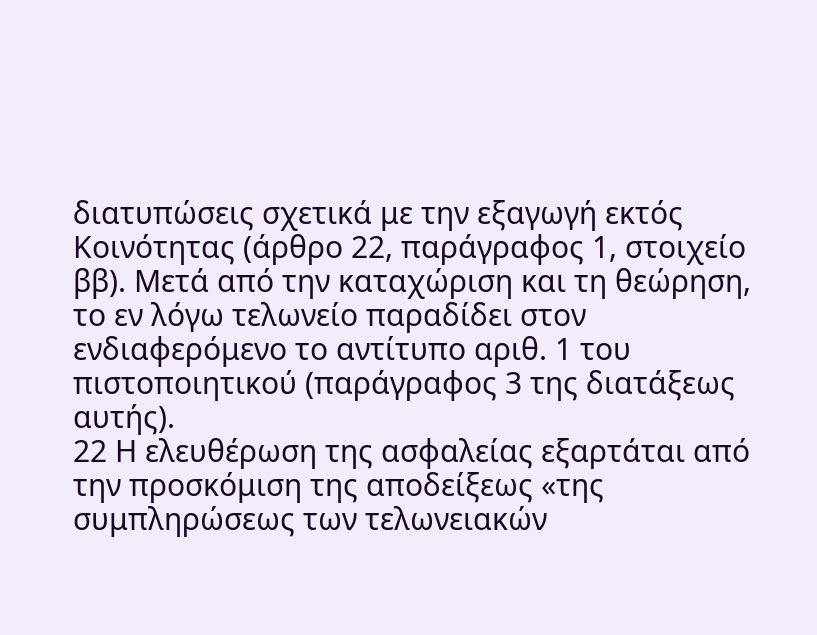διατυπώσεις σχετικά με την εξαγωγή εκτός Κοινότητας (άρθρο 22, παράγραφος 1, στοιχείο ββ). Μετά από την καταχώριση και τη θεώρηση, το εν λόγω τελωνείο παραδίδει στον ενδιαφερόμενο το αντίτυπο αριθ. 1 του πιστοποιητικού (παράγραφος 3 της διατάξεως αυτής).
22 Η ελευθέρωση της ασφαλείας εξαρτάται από την προσκόμιση της αποδείξεως «της συμπληρώσεως των τελωνειακών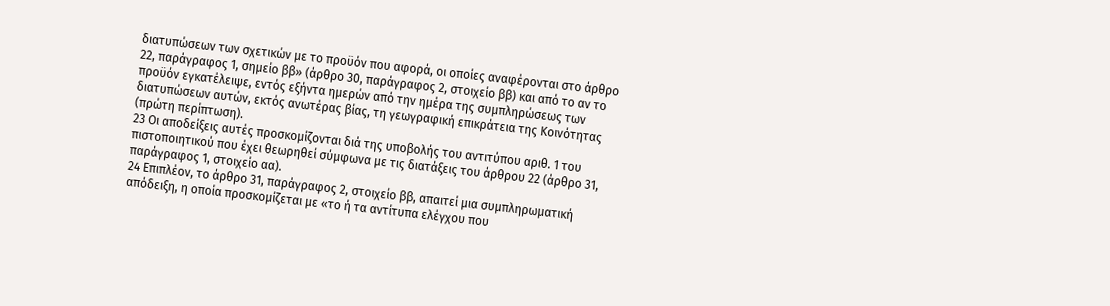διατυπώσεων των σχετικών με το προϋόν που αφορά, οι οποίες αναφέρονται στο άρθρο 22, παράγραφος 1, σημείο ββ» (άρθρο 30, παράγραφος 2, στοιχείο ββ) και από το αν το προϋόν εγκατέλειψε, εντός εξήντα ημερών από την ημέρα της συμπληρώσεως των διατυπώσεων αυτών, εκτός ανωτέρας βίας, τη γεωγραφική επικράτεια της Κοινότητας (πρώτη περίπτωση).
23 Οι αποδείξεις αυτές προσκομίζονται διά της υποβολής του αντιτύπου αριθ. 1 του πιστοποιητικού που έχει θεωρηθεί σύμφωνα με τις διατάξεις του άρθρου 22 (άρθρο 31, παράγραφος 1, στοιχείο αα).
24 Επιπλέον, το άρθρο 31, παράγραφος 2, στοιχείο ββ, απαιτεί μια συμπληρωματική απόδειξη, η οποία προσκομίζεται με «το ή τα αντίτυπα ελέγχου που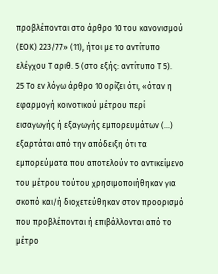προβλέπονται στο άρθρο 10 του κανονισμού (ΕΟΚ) 223/77» (11), ήτοι με το αντίτυπο ελέγχου Τ αριθ. 5 (στο εξής: αντίτυπο Τ 5).
25 Το εν λόγω άρθρο 10 ορίζει ότι, «όταν η εφαρμογή κοινοτικού μέτρου περί εισαγωγής ή εξαγωγής εμπορευμάτων (...) εξαρτάται από την απόδειξη ότι τα εμπορεύματα που αποτελούν το αντικείμενο του μέτρου τούτου χρησιμοποιήθηκαν για σκοπό και/ή διοχετεύθηκαν στον προορισμό που προβλέπονται ή επιβάλλονται από το μέτρο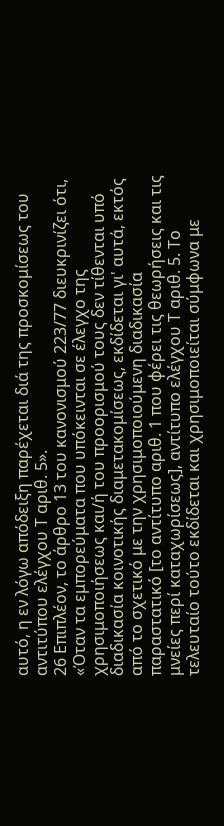αυτό, η εν λόγω απόδειξη παρέχεται διά της προσκομίσεως του αντιτύπου ελέγχου Τ αριθ. 5».
26 Επιπλέον, το άρθρο 13 του κανονισμού 223/77 διευκρινίζει ότι, «Όταν τα εμπορεύματα που υπόκεινται σε έλεγχο της χρησιμοποιήσεως και/ή του προορισμού τους δεν τίθενται υπό διαδικασία κοινοτικής διαμετακομίσεως, εκδίδεται γι' αυτά, εκτός από το σχετικό με την χρησιμοποιούμενη διαδικασία παραστατικό [το αντίτυπο αριθ. 1 που φέρει τις θεωρήσεις και τις μνείες περί καταχωρίσεως], αντίτυπο ελέγχου Τ αριθ. 5. Το τελευταίο τούτο εκδίδεται και χρησιμοποιείται σύμφωνα με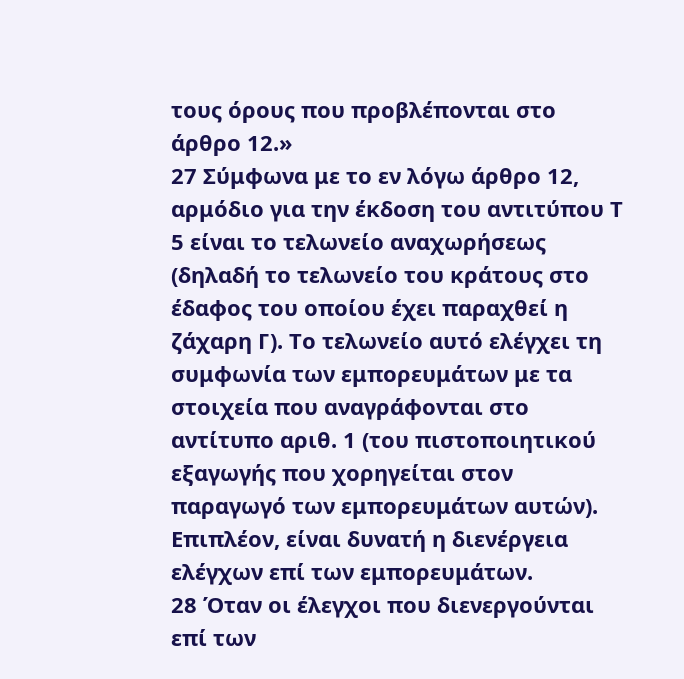τους όρους που προβλέπονται στο άρθρο 12.»
27 Σύμφωνα με το εν λόγω άρθρο 12, αρμόδιο για την έκδοση του αντιτύπου Τ 5 είναι το τελωνείο αναχωρήσεως (δηλαδή το τελωνείο του κράτους στο έδαφος του οποίου έχει παραχθεί η ζάχαρη Γ). Το τελωνείο αυτό ελέγχει τη συμφωνία των εμπορευμάτων με τα στοιχεία που αναγράφονται στο αντίτυπο αριθ. 1 (του πιστοποιητικού εξαγωγής που χορηγείται στον παραγωγό των εμπορευμάτων αυτών). Επιπλέον, είναι δυνατή η διενέργεια ελέγχων επί των εμπορευμάτων.
28 Όταν οι έλεγχοι που διενεργούνται επί των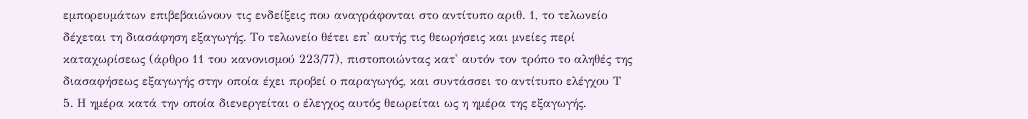εμπορευμάτων επιβεβαιώνουν τις ενδείξεις που αναγράφονται στο αντίτυπο αριθ. 1, το τελωνείο δέχεται τη διασάφηση εξαγωγής. Το τελωνείο θέτει επ' αυτής τις θεωρήσεις και μνείες περί καταχωρίσεως (άρθρο 11 του κανονισμού 223/77), πιστοποιώντας κατ' αυτόν τον τρόπο το αληθές της διασαφήσεως εξαγωγής στην οποία έχει προβεί ο παραγωγός, και συντάσσει το αντίτυπο ελέγχου Τ 5. Η ημέρα κατά την οποία διενεργείται ο έλεγχος αυτός θεωρείται ως η ημέρα της εξαγωγής.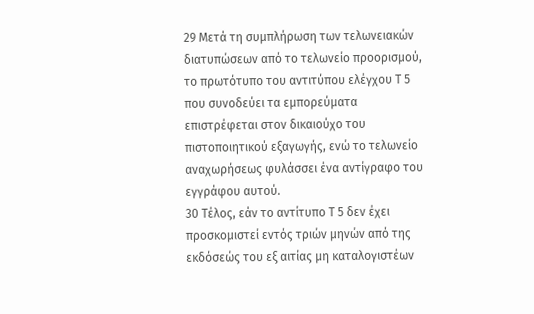29 Μετά τη συμπλήρωση των τελωνειακών διατυπώσεων από το τελωνείο προορισμού, το πρωτότυπο του αντιτύπου ελέγχου Τ 5 που συνοδεύει τα εμπορεύματα επιστρέφεται στον δικαιούχο του πιστοποιητικού εξαγωγής, ενώ το τελωνείο αναχωρήσεως φυλάσσει ένα αντίγραφο του εγγράφου αυτού.
30 Τέλος, εάν το αντίτυπο Τ 5 δεν έχει προσκομιστεί εντός τριών μηνών από της εκδόσεώς του εξ αιτίας μη καταλογιστέων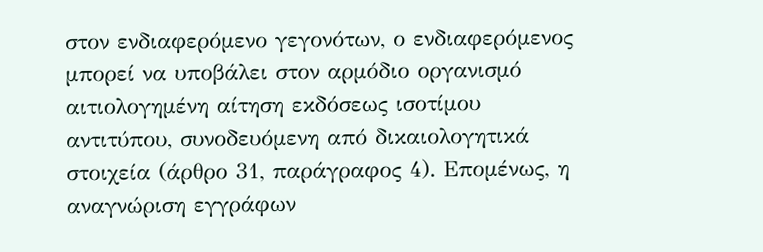στον ενδιαφερόμενο γεγονότων, ο ενδιαφερόμενος μπορεί να υποβάλει στον αρμόδιο οργανισμό αιτιολογημένη αίτηση εκδόσεως ισοτίμου αντιτύπου, συνοδευόμενη από δικαιολογητικά στοιχεία (άρθρο 31, παράγραφος 4). Επομένως, η αναγνώριση εγγράφων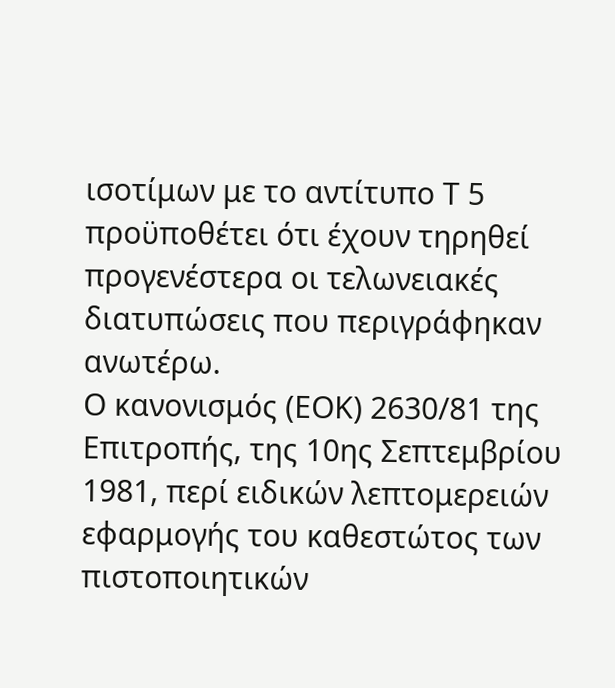ισοτίμων με το αντίτυπο Τ 5 προϋποθέτει ότι έχουν τηρηθεί προγενέστερα οι τελωνειακές διατυπώσεις που περιγράφηκαν ανωτέρω.
Ο κανονισμός (ΕΟΚ) 2630/81 της Επιτροπής, της 10ης Σεπτεμβρίου 1981, περί ειδικών λεπτομερειών εφαρμογής του καθεστώτος των πιστοποιητικών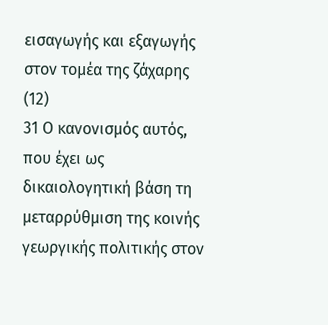εισαγωγής και εξαγωγής στον τομέα της ζάχαρης (12)
31 Ο κανονισμός αυτός, που έχει ως δικαιολογητική βάση τη μεταρρύθμιση της κοινής γεωργικής πολιτικής στον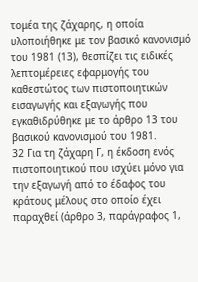τομέα της ζάχαρης, η οποία υλοποιήθηκε με τον βασικό κανονισμό του 1981 (13), θεσπίζει τις ειδικές λεπτομέρειες εφαρμογής του καθεστώτος των πιστοποιητικών εισαγωγής και εξαγωγής που εγκαθιδρύθηκε με το άρθρο 13 του βασικού κανονισμού του 1981.
32 Για τη ζάχαρη Γ, η έκδοση ενός πιστοποιητικού που ισχύει μόνο για την εξαγωγή από το έδαφος του κράτους μέλους στο οποίο έχει παραχθεί (άρθρο 3, παράγραφος 1,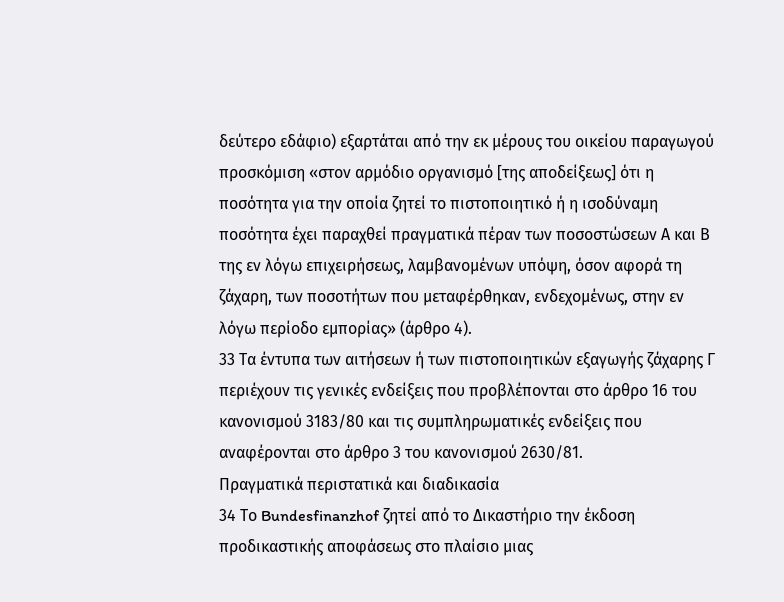δεύτερο εδάφιο) εξαρτάται από την εκ μέρους του οικείου παραγωγού προσκόμιση «στον αρμόδιο οργανισμό [της αποδείξεως] ότι η ποσότητα για την οποία ζητεί το πιστοποιητικό ή η ισοδύναμη ποσότητα έχει παραχθεί πραγματικά πέραν των ποσοστώσεων Α και Β της εν λόγω επιχειρήσεως, λαμβανομένων υπόψη, όσον αφορά τη ζάχαρη, των ποσοτήτων που μεταφέρθηκαν, ενδεχομένως, στην εν λόγω περίοδο εμπορίας» (άρθρο 4).
33 Τα έντυπα των αιτήσεων ή των πιστοποιητικών εξαγωγής ζάχαρης Γ περιέχουν τις γενικές ενδείξεις που προβλέπονται στο άρθρο 16 του κανονισμού 3183/80 και τις συμπληρωματικές ενδείξεις που αναφέρονται στο άρθρο 3 του κανονισμού 2630/81.
Πραγματικά περιστατικά και διαδικασία
34 Το Bundesfinanzhof ζητεί από το Δικαστήριο την έκδοση προδικαστικής αποφάσεως στο πλαίσιο μιας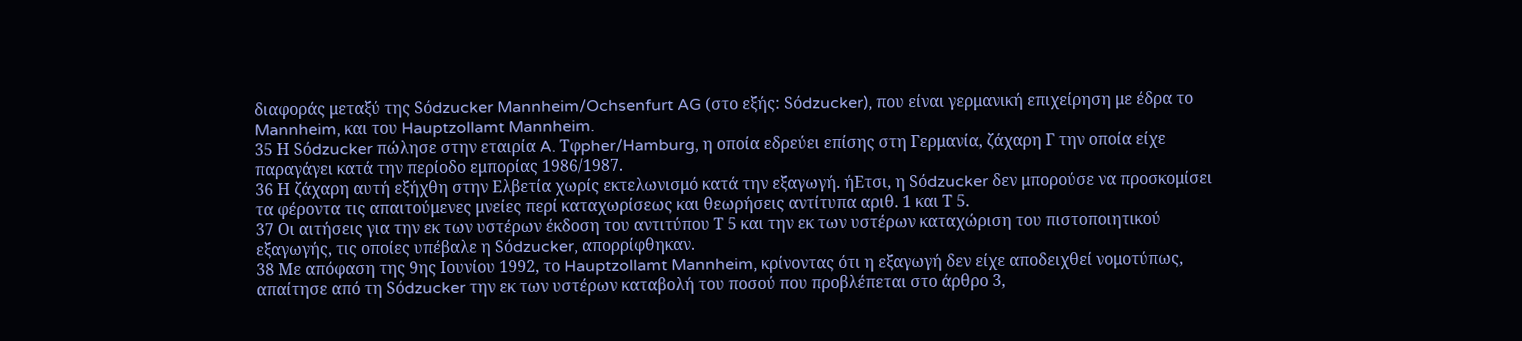διαφοράς μεταξύ της Sόdzucker Mannheim/Ochsenfurt AG (στο εξής: Sόdzucker), που είναι γερμανική επιχείρηση με έδρα το Mannheim, και του Hauptzollamt Mannheim.
35 Η Sόdzucker πώλησε στην εταιρία A. Tφpher/Hamburg, η οποία εδρεύει επίσης στη Γερμανία, ζάχαρη Γ την οποία είχε παραγάγει κατά την περίοδο εμπορίας 1986/1987.
36 Η ζάχαρη αυτή εξήχθη στην Ελβετία χωρίς εκτελωνισμό κατά την εξαγωγή. ήΕτσι, η Sόdzucker δεν μπορούσε να προσκομίσει τα φέροντα τις απαιτούμενες μνείες περί καταχωρίσεως και θεωρήσεις αντίτυπα αριθ. 1 και Τ 5.
37 Οι αιτήσεις για την εκ των υστέρων έκδοση του αντιτύπου Τ 5 και την εκ των υστέρων καταχώριση του πιστοποιητικού εξαγωγής, τις οποίες υπέβαλε η Sόdzucker, απορρίφθηκαν.
38 Με απόφαση της 9ης Ιουνίου 1992, το Hauptzollamt Mannheim, κρίνοντας ότι η εξαγωγή δεν είχε αποδειχθεί νομοτύπως, απαίτησε από τη Sόdzucker την εκ των υστέρων καταβολή του ποσού που προβλέπεται στο άρθρο 3,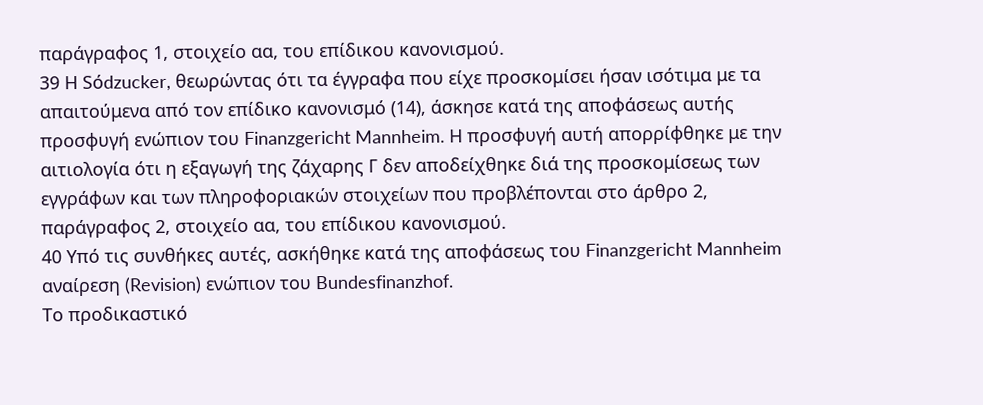παράγραφος 1, στοιχείο αα, του επίδικου κανονισμού.
39 Η Sόdzucker, θεωρώντας ότι τα έγγραφα που είχε προσκομίσει ήσαν ισότιμα με τα απαιτούμενα από τον επίδικο κανονισμό (14), άσκησε κατά της αποφάσεως αυτής προσφυγή ενώπιον του Finanzgericht Mannheim. Η προσφυγή αυτή απορρίφθηκε με την αιτιολογία ότι η εξαγωγή της ζάχαρης Γ δεν αποδείχθηκε διά της προσκομίσεως των εγγράφων και των πληροφοριακών στοιχείων που προβλέπονται στο άρθρο 2, παράγραφος 2, στοιχείο αα, του επίδικου κανονισμού.
40 Υπό τις συνθήκες αυτές, ασκήθηκε κατά της αποφάσεως του Finanzgericht Mannheim αναίρεση (Revision) ενώπιον του Bundesfinanzhof.
Το προδικαστικό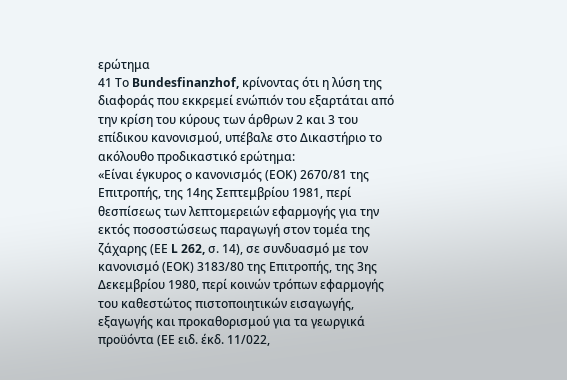ερώτημα
41 Το Bundesfinanzhof, κρίνοντας ότι η λύση της διαφοράς που εκκρεμεί ενώπιόν του εξαρτάται από την κρίση του κύρους των άρθρων 2 και 3 του επίδικου κανονισμού, υπέβαλε στο Δικαστήριο το ακόλουθο προδικαστικό ερώτημα:
«Είναι έγκυρος ο κανονισμός (ΕΟΚ) 2670/81 της Επιτροπής, της 14ης Σεπτεμβρίου 1981, περί θεσπίσεως των λεπτομερειών εφαρμογής για την εκτός ποσοστώσεως παραγωγή στον τομέα της ζάχαρης (ΕΕ L 262, σ. 14), σε συνδυασμό με τον κανονισμό (ΕΟΚ) 3183/80 της Επιτροπής, της 3ης Δεκεμβρίου 1980, περί κοινών τρόπων εφαρμογής του καθεστώτος πιστοποιητικών εισαγωγής, εξαγωγής και προκαθορισμού για τα γεωργικά προϋόντα (ΕΕ ειδ. έκδ. 11/022,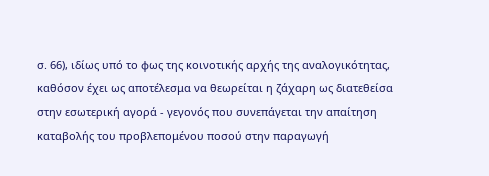σ. 66), ιδίως υπό το φως της κοινοτικής αρχής της αναλογικότητας, καθόσον έχει ως αποτέλεσμα να θεωρείται η ζάχαρη ως διατεθείσα στην εσωτερική αγορά - γεγονός που συνεπάγεται την απαίτηση καταβολής του προβλεπομένου ποσού στην παραγωγή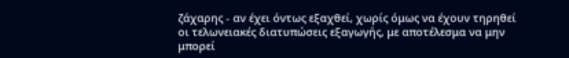ζάχαρης - αν έχει όντως εξαχθεί, χωρίς όμως να έχουν τηρηθεί οι τελωνειακές διατυπώσεις εξαγωγής, με αποτέλεσμα να μην μπορεί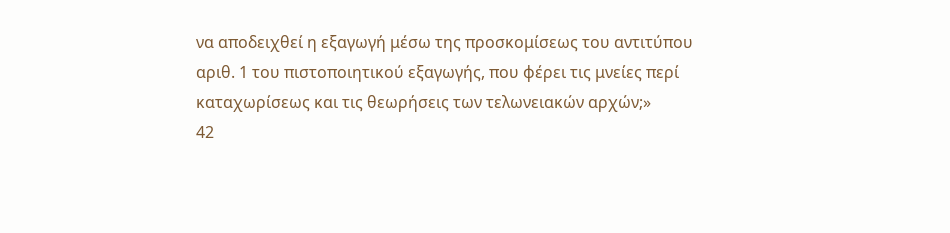να αποδειχθεί η εξαγωγή μέσω της προσκομίσεως του αντιτύπου αριθ. 1 του πιστοποιητικού εξαγωγής, που φέρει τις μνείες περί καταχωρίσεως και τις θεωρήσεις των τελωνειακών αρχών;»
42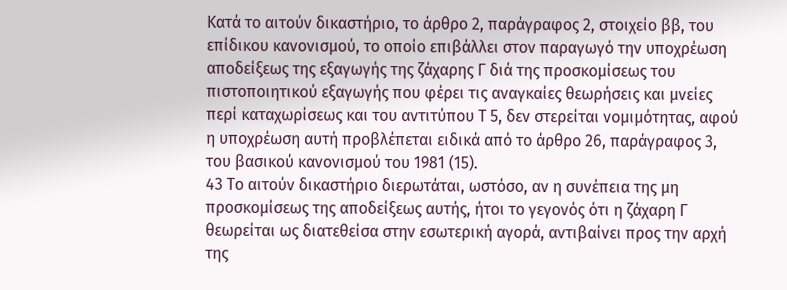Κατά το αιτούν δικαστήριο, το άρθρο 2, παράγραφος 2, στοιχείο ββ, του επίδικου κανονισμού, το οποίο επιβάλλει στον παραγωγό την υποχρέωση αποδείξεως της εξαγωγής της ζάχαρης Γ διά της προσκομίσεως του πιστοποιητικού εξαγωγής που φέρει τις αναγκαίες θεωρήσεις και μνείες περί καταχωρίσεως και του αντιτύπου Τ 5, δεν στερείται νομιμότητας, αφού η υποχρέωση αυτή προβλέπεται ειδικά από το άρθρο 26, παράγραφος 3, του βασικού κανονισμού του 1981 (15).
43 Το αιτούν δικαστήριο διερωτάται, ωστόσο, αν η συνέπεια της μη προσκομίσεως της αποδείξεως αυτής, ήτοι το γεγονός ότι η ζάχαρη Γ θεωρείται ως διατεθείσα στην εσωτερική αγορά, αντιβαίνει προς την αρχή της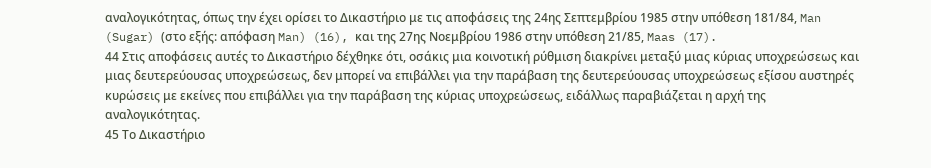αναλογικότητας, όπως την έχει ορίσει το Δικαστήριο με τις αποφάσεις της 24ης Σεπτεμβρίου 1985 στην υπόθεση 181/84, Man (Sugar) (στο εξής: απόφαση Man) (16), και της 27ης Νοεμβρίου 1986 στην υπόθεση 21/85, Maas (17).
44 Στις αποφάσεις αυτές το Δικαστήριο δέχθηκε ότι, οσάκις μια κοινοτική ρύθμιση διακρίνει μεταξύ μιας κύριας υποχρεώσεως και μιας δευτερεύουσας υποχρεώσεως, δεν μπορεί να επιβάλλει για την παράβαση της δευτερεύουσας υποχρεώσεως εξίσου αυστηρές κυρώσεις με εκείνες που επιβάλλει για την παράβαση της κύριας υποχρεώσεως, ειδάλλως παραβιάζεται η αρχή της αναλογικότητας.
45 Το Δικαστήριο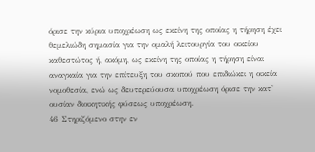όρισε την κύρια υποχρέωση ως εκείνη της οποίας η τήρηση έχει θεμελιώδη σημασία για την ομαλή λειτουργία του οικείου καθεστώτος ή, ακόμη, ως εκείνη της οποίας η τήρηση είναι αναγκαία για την επίτευξη του σκοπού που επιδιώκει η οικεία νομοθεσία, ενώ ως δευτερεύουσα υποχρέωση όρισε την κατ' ουσίαν διοικητικής φύσεως υποχρέωση.
46 Στηριζόμενο στην εν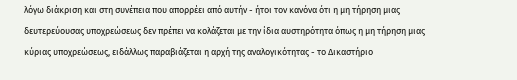λόγω διάκριση και στη συνέπεια που απορρέει από αυτήν - ήτοι τον κανόνα ότι η μη τήρηση μιας δευτερεύουσας υποχρεώσεως δεν πρέπει να κολάζεται με την ίδια αυστηρότητα όπως η μη τήρηση μιας κύριας υποχρεώσεως, ειδάλλως παραβιάζεται η αρχή της αναλογικότητας - το Δικαστήριο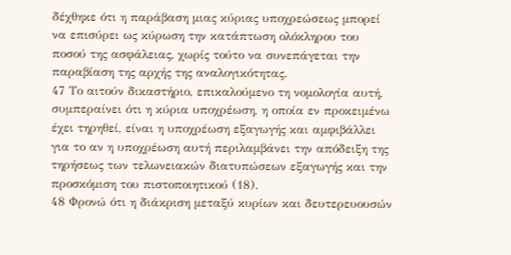δέχθηκε ότι η παράβαση μιας κύριας υποχρεώσεως μπορεί να επισύρει ως κύρωση την κατάπτωση ολόκληρου του ποσού της ασφάλειας, χωρίς τούτο να συνεπάγεται την παραβίαση της αρχής της αναλογικότητας.
47 Το αιτούν δικαστήριο, επικαλούμενο τη νομολογία αυτή, συμπεραίνει ότι η κύρια υποχρέωση, η οποία εν προκειμένω έχει τηρηθεί, είναι η υποχρέωση εξαγωγής και αμφιβάλλει για το αν η υποχρέωση αυτή περιλαμβάνει την απόδειξη της τηρήσεως των τελωνειακών διατυπώσεων εξαγωγής και την προσκόμιση του πιστοποιητικού (18).
48 Φρονώ ότι η διάκριση μεταξύ κυρίων και δευτερευουσών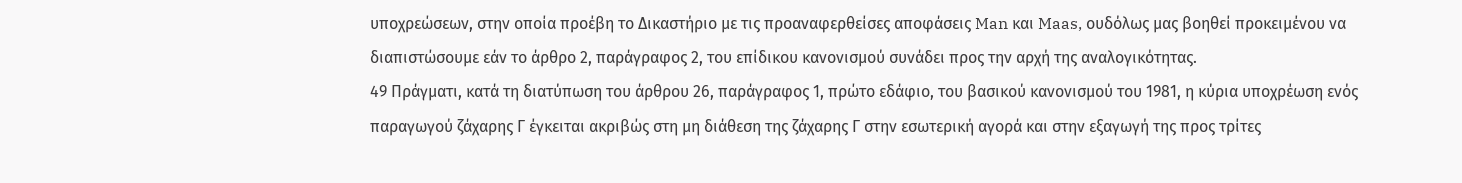υποχρεώσεων, στην οποία προέβη το Δικαστήριο με τις προαναφερθείσες αποφάσεις Man και Maas, ουδόλως μας βοηθεί προκειμένου να διαπιστώσουμε εάν το άρθρο 2, παράγραφος 2, του επίδικου κανονισμού συνάδει προς την αρχή της αναλογικότητας.
49 Πράγματι, κατά τη διατύπωση του άρθρου 26, παράγραφος 1, πρώτο εδάφιο, του βασικού κανονισμού του 1981, η κύρια υποχρέωση ενός παραγωγού ζάχαρης Γ έγκειται ακριβώς στη μη διάθεση της ζάχαρης Γ στην εσωτερική αγορά και στην εξαγωγή της προς τρίτες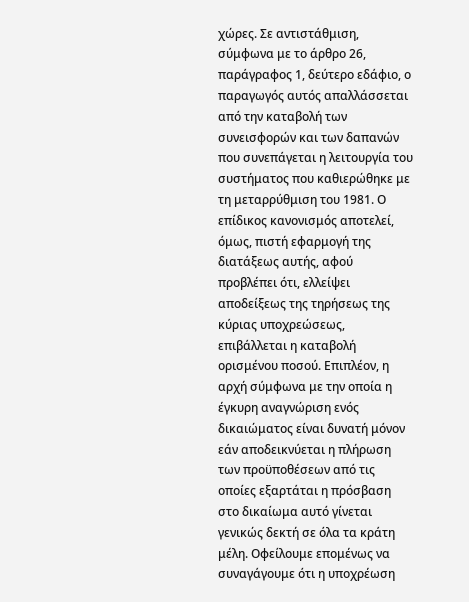χώρες. Σε αντιστάθμιση, σύμφωνα με το άρθρο 26, παράγραφος 1, δεύτερο εδάφιο, ο παραγωγός αυτός απαλλάσσεται από την καταβολή των συνεισφορών και των δαπανών που συνεπάγεται η λειτουργία του συστήματος που καθιερώθηκε με τη μεταρρύθμιση του 1981. Ο επίδικος κανονισμός αποτελεί, όμως, πιστή εφαρμογή της διατάξεως αυτής, αφού προβλέπει ότι, ελλείψει αποδείξεως της τηρήσεως της κύριας υποχρεώσεως, επιβάλλεται η καταβολή ορισμένου ποσού. Επιπλέον, η αρχή σύμφωνα με την οποία η έγκυρη αναγνώριση ενός δικαιώματος είναι δυνατή μόνον εάν αποδεικνύεται η πλήρωση των προϋποθέσεων από τις οποίες εξαρτάται η πρόσβαση στο δικαίωμα αυτό γίνεται γενικώς δεκτή σε όλα τα κράτη μέλη. Οφείλουμε επομένως να συναγάγουμε ότι η υποχρέωση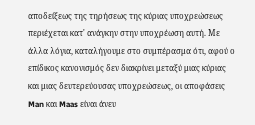αποδείξεως της τηρήσεως της κύριας υποχρεώσεως περιέχεται κατ' ανάγκην στην υποχρέωση αυτή. Με άλλα λόγια, καταλήγουμε στο συμπέρασμα ότι, αφού ο επίδικος κανονισμός δεν διακρίνει μεταξύ μιας κύριας και μιας δευτερεύουσας υποχρεώσεως, οι αποφάσεις Man και Maas είναι άνευ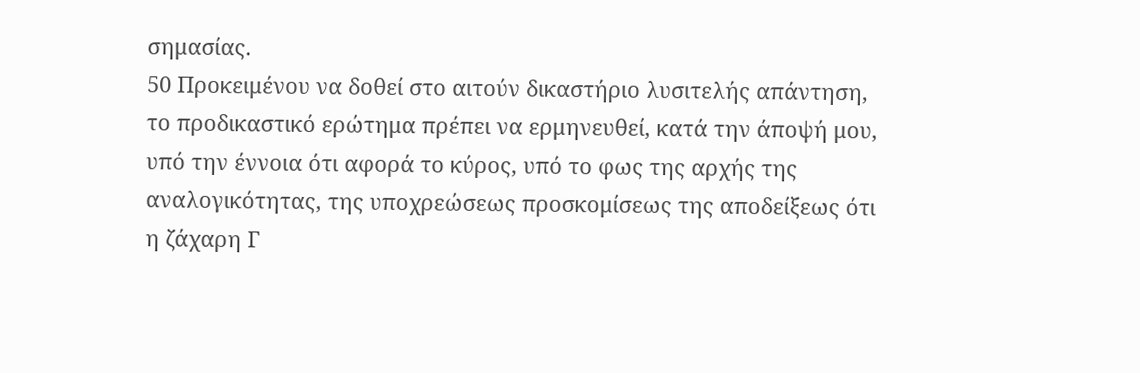σημασίας.
50 Προκειμένου να δοθεί στο αιτούν δικαστήριο λυσιτελής απάντηση, το προδικαστικό ερώτημα πρέπει να ερμηνευθεί, κατά την άποψή μου, υπό την έννοια ότι αφορά το κύρος, υπό το φως της αρχής της αναλογικότητας, της υποχρεώσεως προσκομίσεως της αποδείξεως ότι η ζάχαρη Γ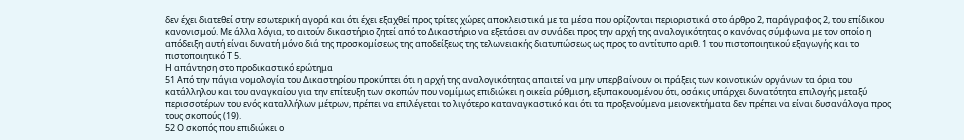δεν έχει διατεθεί στην εσωτερική αγορά και ότι έχει εξαχθεί προς τρίτες χώρες αποκλειστικά με τα μέσα που ορίζονται περιοριστικά στο άρθρο 2, παράγραφος 2, του επίδικου κανονισμού. Με άλλα λόγια, το αιτούν δικαστήριο ζητεί από το Δικαστήριο να εξετάσει αν συνάδει προς την αρχή της αναλογικότητας ο κανόνας σύμφωνα με τον οποίο η απόδειξη αυτή είναι δυνατή μόνο διά της προσκομίσεως της αποδείξεως της τελωνειακής διατυπώσεως ως προς το αντίτυπο αριθ. 1 του πιστοποιητικού εξαγωγής και το πιστοποιητικό Τ 5.
Η απάντηση στο προδικαστικό ερώτημα
51 Από την πάγια νομολογία του Δικαστηρίου προκύπτει ότι η αρχή της αναλογικότητας απαιτεί να μην υπερβαίνουν οι πράξεις των κοινοτικών οργάνων τα όρια του κατάλληλου και του αναγκαίου για την επίτευξη των σκοπών που νομίμως επιδιώκει η οικεία ρύθμιση, εξυπακουομένου ότι, οσάκις υπάρχει δυνατότητα επιλογής μεταξύ περισσοτέρων του ενός καταλλήλων μέτρων, πρέπει να επιλέγεται το λιγότερο καταναγκαστικό και ότι τα προξενούμενα μειονεκτήματα δεν πρέπει να είναι δυσανάλογα προς τους σκοπούς (19).
52 Ο σκοπός που επιδιώκει ο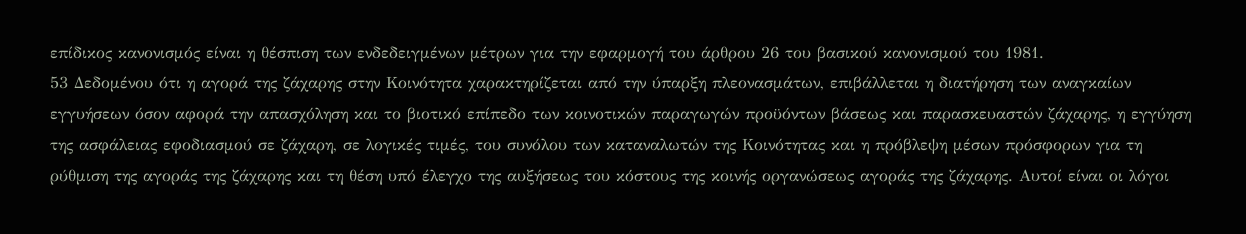επίδικος κανονισμός είναι η θέσπιση των ενδεδειγμένων μέτρων για την εφαρμογή του άρθρου 26 του βασικού κανονισμού του 1981.
53 Δεδομένου ότι η αγορά της ζάχαρης στην Κοινότητα χαρακτηρίζεται από την ύπαρξη πλεονασμάτων, επιβάλλεται η διατήρηση των αναγκαίων εγγυήσεων όσον αφορά την απασχόληση και το βιοτικό επίπεδο των κοινοτικών παραγωγών προϋόντων βάσεως και παρασκευαστών ζάχαρης, η εγγύηση της ασφάλειας εφοδιασμού σε ζάχαρη, σε λογικές τιμές, του συνόλου των καταναλωτών της Κοινότητας και η πρόβλεψη μέσων πρόσφορων για τη ρύθμιση της αγοράς της ζάχαρης και τη θέση υπό έλεγχο της αυξήσεως του κόστους της κοινής οργανώσεως αγοράς της ζάχαρης. Αυτοί είναι οι λόγοι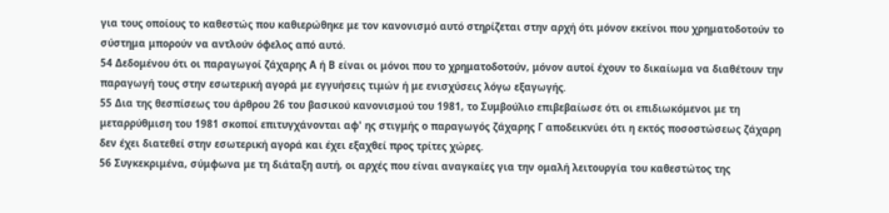για τους οποίους το καθεστώς που καθιερώθηκε με τον κανονισμό αυτό στηρίζεται στην αρχή ότι μόνον εκείνοι που χρηματοδοτούν το σύστημα μπορούν να αντλούν όφελος από αυτό.
54 Δεδομένου ότι οι παραγωγοί ζάχαρης Α ή Β είναι οι μόνοι που το χρηματοδοτούν, μόνον αυτοί έχουν το δικαίωμα να διαθέτουν την παραγωγή τους στην εσωτερική αγορά με εγγυήσεις τιμών ή με ενισχύσεις λόγω εξαγωγής.
55 Δια της θεσπίσεως του άρθρου 26 του βασικού κανονισμού του 1981, το Συμβούλιο επιβεβαίωσε ότι οι επιδιωκόμενοι με τη μεταρρύθμιση του 1981 σκοποί επιτυγχάνονται αφ' ης στιγμής ο παραγωγός ζάχαρης Γ αποδεικνύει ότι η εκτός ποσοστώσεως ζάχαρη δεν έχει διατεθεί στην εσωτερική αγορά και έχει εξαχθεί προς τρίτες χώρες.
56 Συγκεκριμένα, σύμφωνα με τη διάταξη αυτή, οι αρχές που είναι αναγκαίες για την ομαλή λειτουργία του καθεστώτος της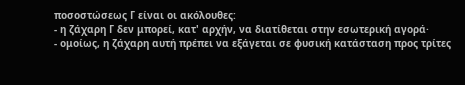ποσοστώσεως Γ είναι οι ακόλουθες:
- η ζάχαρη Γ δεν μπορεί, κατ' αρχήν, να διατίθεται στην εσωτερική αγορά·
- ομοίως, η ζάχαρη αυτή πρέπει να εξάγεται σε φυσική κατάσταση προς τρίτες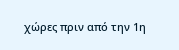χώρες πριν από την 1η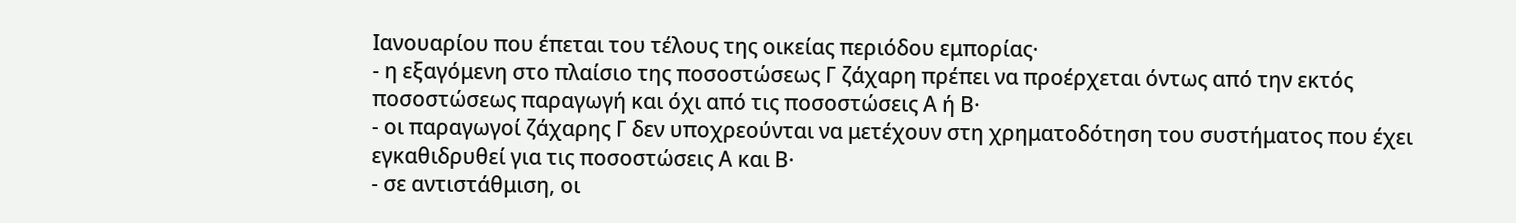Ιανουαρίου που έπεται του τέλους της οικείας περιόδου εμπορίας·
- η εξαγόμενη στο πλαίσιο της ποσοστώσεως Γ ζάχαρη πρέπει να προέρχεται όντως από την εκτός ποσοστώσεως παραγωγή και όχι από τις ποσοστώσεις Α ή Β·
- οι παραγωγοί ζάχαρης Γ δεν υποχρεούνται να μετέχουν στη χρηματοδότηση του συστήματος που έχει εγκαθιδρυθεί για τις ποσοστώσεις Α και Β·
- σε αντιστάθμιση, οι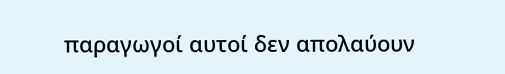παραγωγοί αυτοί δεν απολαύουν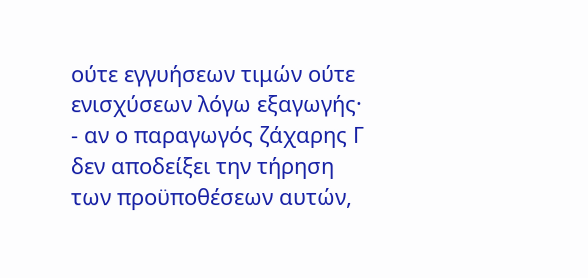ούτε εγγυήσεων τιμών ούτε ενισχύσεων λόγω εξαγωγής·
- αν ο παραγωγός ζάχαρης Γ δεν αποδείξει την τήρηση των προϋποθέσεων αυτών,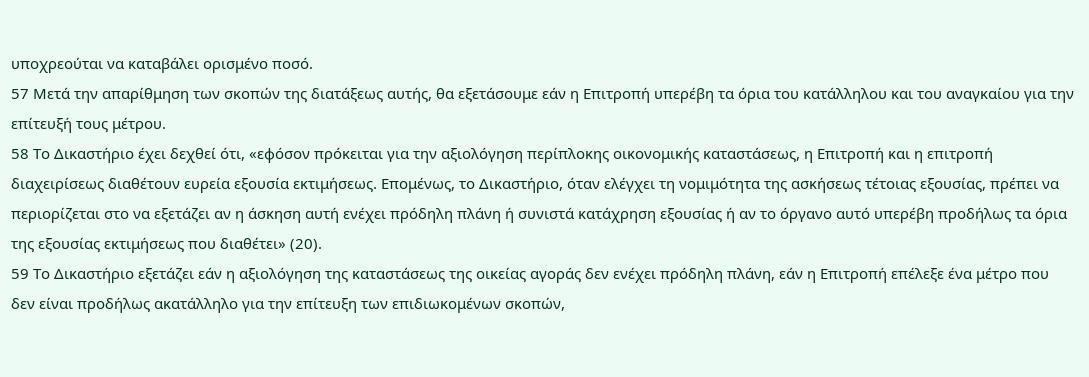υποχρεούται να καταβάλει ορισμένο ποσό.
57 Μετά την απαρίθμηση των σκοπών της διατάξεως αυτής, θα εξετάσουμε εάν η Επιτροπή υπερέβη τα όρια του κατάλληλου και του αναγκαίου για την επίτευξή τους μέτρου.
58 Το Δικαστήριο έχει δεχθεί ότι, «εφόσον πρόκειται για την αξιολόγηση περίπλοκης οικονομικής καταστάσεως, η Επιτροπή και η επιτροπή διαχειρίσεως διαθέτουν ευρεία εξουσία εκτιμήσεως. Επομένως, το Δικαστήριο, όταν ελέγχει τη νομιμότητα της ασκήσεως τέτοιας εξουσίας, πρέπει να περιορίζεται στο να εξετάζει αν η άσκηση αυτή ενέχει πρόδηλη πλάνη ή συνιστά κατάχρηση εξουσίας ή αν το όργανο αυτό υπερέβη προδήλως τα όρια της εξουσίας εκτιμήσεως που διαθέτει» (20).
59 Το Δικαστήριο εξετάζει εάν η αξιολόγηση της καταστάσεως της οικείας αγοράς δεν ενέχει πρόδηλη πλάνη, εάν η Επιτροπή επέλεξε ένα μέτρο που δεν είναι προδήλως ακατάλληλο για την επίτευξη των επιδιωκομένων σκοπών,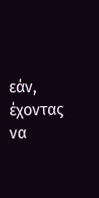εάν, έχοντας να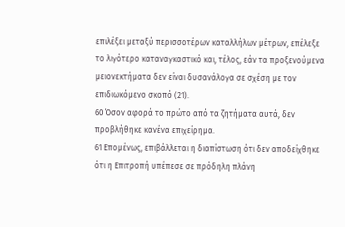επιλέξει μεταξύ περισσοτέρων καταλλήλων μέτρων, επέλεξε το λιγότερο καταναγκαστικό και, τέλος, εάν τα προξενούμενα μειονεκτήματα δεν είναι δυσανάλογα σε σχέση με τον επιδιωκόμενο σκοπό (21).
60 Όσον αφορά το πρώτο από τα ζητήματα αυτά, δεν προβλήθηκε κανένα επιχείρημα.
61 Επομένως, επιβάλλεται η διαπίστωση ότι δεν αποδείχθηκε ότι η Επιτροπή υπέπεσε σε πρόδηλη πλάνη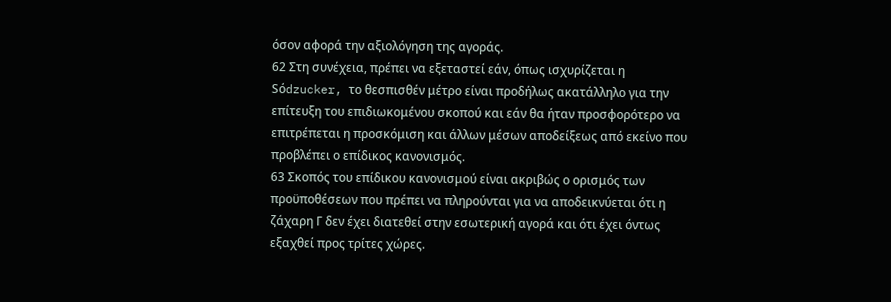όσον αφορά την αξιολόγηση της αγοράς.
62 Στη συνέχεια, πρέπει να εξεταστεί εάν, όπως ισχυρίζεται η Sόdzucker, το θεσπισθέν μέτρο είναι προδήλως ακατάλληλο για την επίτευξη του επιδιωκομένου σκοπού και εάν θα ήταν προσφορότερο να επιτρέπεται η προσκόμιση και άλλων μέσων αποδείξεως από εκείνο που προβλέπει ο επίδικος κανονισμός.
63 Σκοπός του επίδικου κανονισμού είναι ακριβώς ο ορισμός των προϋποθέσεων που πρέπει να πληρούνται για να αποδεικνύεται ότι η ζάχαρη Γ δεν έχει διατεθεί στην εσωτερική αγορά και ότι έχει όντως εξαχθεί προς τρίτες χώρες.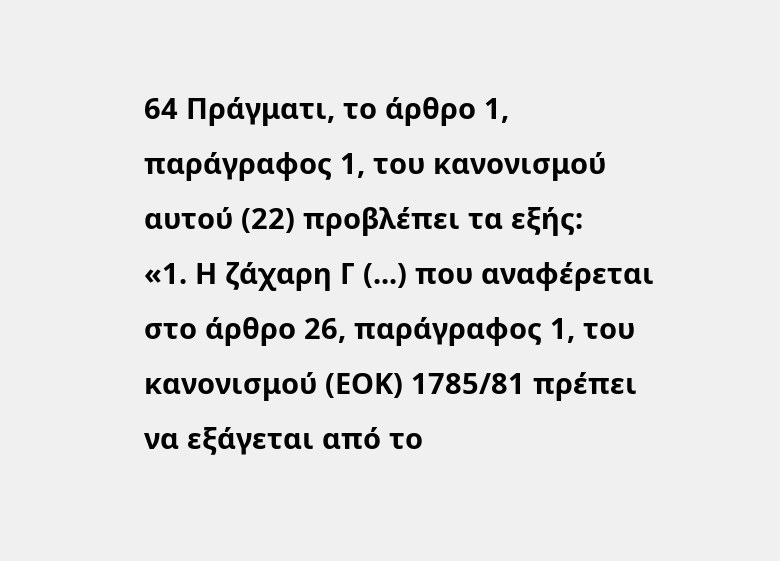64 Πράγματι, το άρθρο 1, παράγραφος 1, του κανονισμού αυτού (22) προβλέπει τα εξής:
«1. Η ζάχαρη Γ (...) που αναφέρεται στο άρθρο 26, παράγραφος 1, του κανονισμού (ΕΟΚ) 1785/81 πρέπει να εξάγεται από το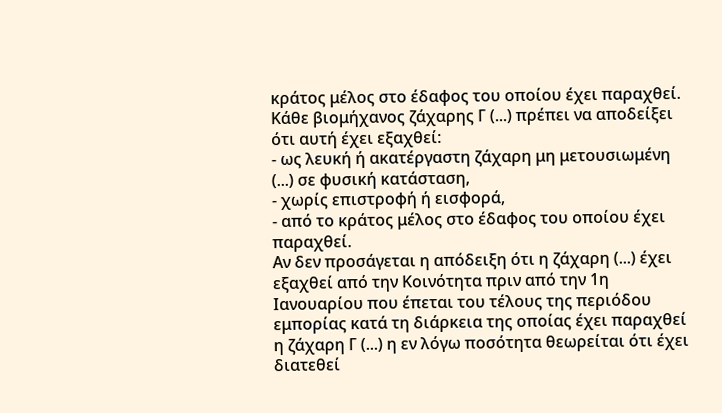κράτος μέλος στο έδαφος του οποίου έχει παραχθεί.
Κάθε βιομήχανος ζάχαρης Γ (...) πρέπει να αποδείξει ότι αυτή έχει εξαχθεί:
- ως λευκή ή ακατέργαστη ζάχαρη μη μετουσιωμένη (...) σε φυσική κατάσταση,
- χωρίς επιστροφή ή εισφορά,
- από το κράτος μέλος στο έδαφος του οποίου έχει παραχθεί.
Αν δεν προσάγεται η απόδειξη ότι η ζάχαρη (...) έχει εξαχθεί από την Κοινότητα πριν από την 1η Ιανουαρίου που έπεται του τέλους της περιόδου εμπορίας κατά τη διάρκεια της οποίας έχει παραχθεί η ζάχαρη Γ (...) η εν λόγω ποσότητα θεωρείται ότι έχει διατεθεί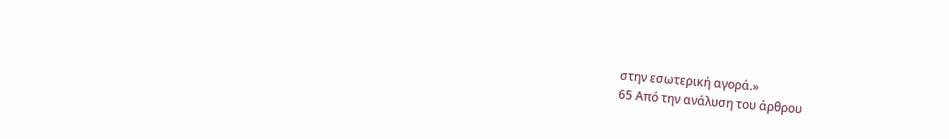στην εσωτερική αγορά.»
65 Από την ανάλυση του άρθρου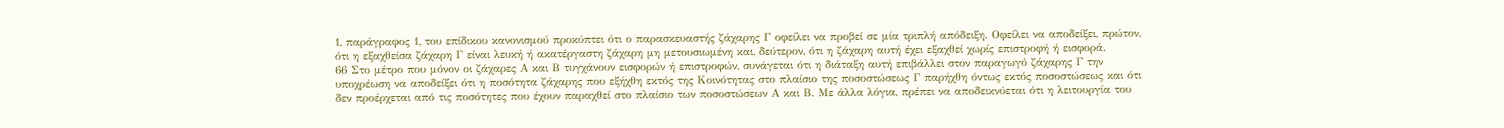1, παράγραφος 1, του επίδικου κανονισμού προκύπτει ότι ο παρασκευαστής ζάχαρης Γ οφείλει να προβεί σε μία τριπλή απόδειξη. Οφείλει να αποδείξει, πρώτον, ότι η εξαχθείσα ζάχαρη Γ είναι λευκή ή ακατέργαστη ζάχαρη μη μετουσιωμένη και, δεύτερον, ότι η ζάχαρη αυτή έχει εξαχθεί χωρίς επιστροφή ή εισφορά.
66 Στο μέτρο που μόνον οι ζάχαρες Α και Β τυγχάνουν εισφορών ή επιστροφών, συνάγεται ότι η διάταξη αυτή επιβάλλει στον παραγωγό ζάχαρης Γ την υποχρέωση να αποδείξει ότι η ποσότητα ζάχαρης που εξήχθη εκτός της Κοινότητας στο πλαίσιο της ποσοστώσεως Γ παρήχθη όντως εκτός ποσοστώσεως και ότι δεν προέρχεται από τις ποσότητες που έχουν παραχθεί στο πλαίσιο των ποσοστώσεων Α και Β. Με άλλα λόγια, πρέπει να αποδεικνύεται ότι η λειτουργία του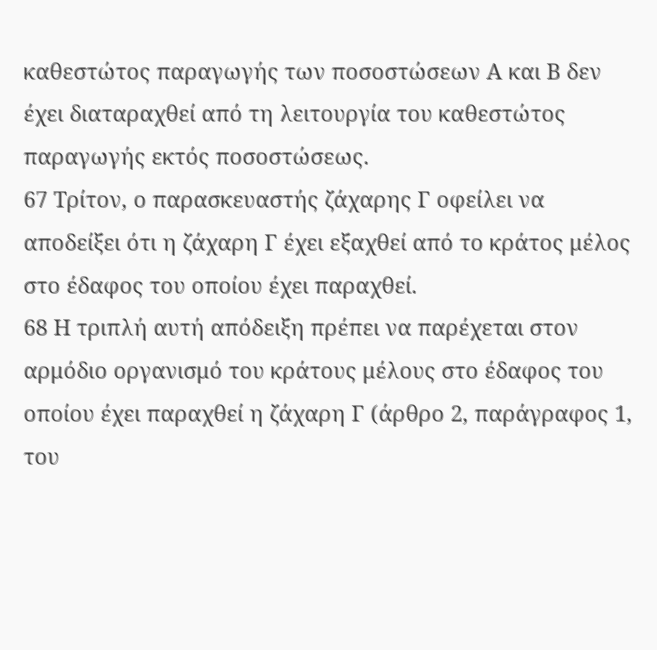καθεστώτος παραγωγής των ποσοστώσεων Α και Β δεν έχει διαταραχθεί από τη λειτουργία του καθεστώτος παραγωγής εκτός ποσοστώσεως.
67 Τρίτον, ο παρασκευαστής ζάχαρης Γ οφείλει να αποδείξει ότι η ζάχαρη Γ έχει εξαχθεί από το κράτος μέλος στο έδαφος του οποίου έχει παραχθεί.
68 Η τριπλή αυτή απόδειξη πρέπει να παρέχεται στον αρμόδιο οργανισμό του κράτους μέλους στο έδαφος του οποίου έχει παραχθεί η ζάχαρη Γ (άρθρο 2, παράγραφος 1, του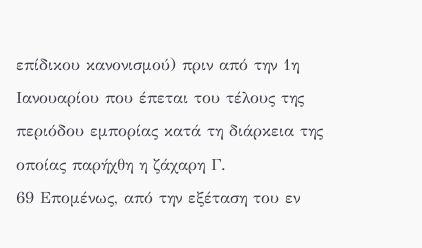επίδικου κανονισμού) πριν από την 1η Ιανουαρίου που έπεται του τέλους της περιόδου εμπορίας κατά τη διάρκεια της οποίας παρήχθη η ζάχαρη Γ.
69 Επομένως, από την εξέταση του εν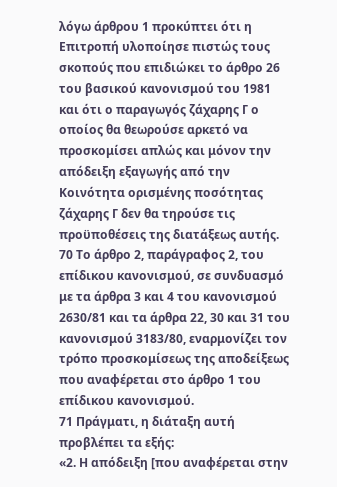λόγω άρθρου 1 προκύπτει ότι η Επιτροπή υλοποίησε πιστώς τους σκοπούς που επιδιώκει το άρθρο 26 του βασικού κανονισμού του 1981 και ότι ο παραγωγός ζάχαρης Γ ο οποίος θα θεωρούσε αρκετό να προσκομίσει απλώς και μόνον την απόδειξη εξαγωγής από την Κοινότητα ορισμένης ποσότητας ζάχαρης Γ δεν θα τηρούσε τις προϋποθέσεις της διατάξεως αυτής.
70 Το άρθρο 2, παράγραφος 2, του επίδικου κανονισμού, σε συνδυασμό με τα άρθρα 3 και 4 του κανονισμού 2630/81 και τα άρθρα 22, 30 και 31 του κανονισμού 3183/80, εναρμονίζει τον τρόπο προσκομίσεως της αποδείξεως που αναφέρεται στο άρθρο 1 του επίδικου κανονισμού.
71 Πράγματι, η διάταξη αυτή προβλέπει τα εξής:
«2. Η απόδειξη [που αναφέρεται στην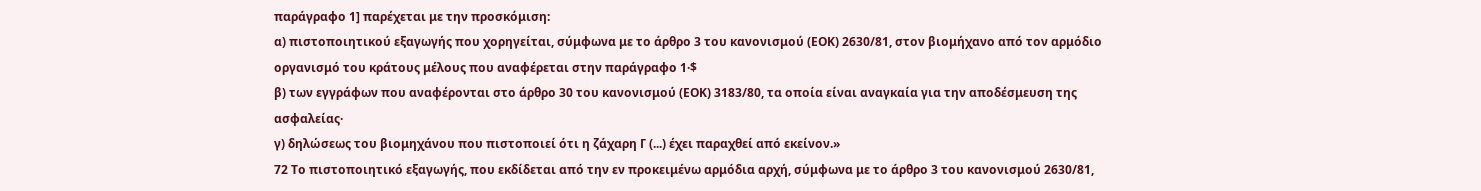παράγραφο 1] παρέχεται με την προσκόμιση:
α) πιστοποιητικού εξαγωγής που χορηγείται, σύμφωνα με το άρθρο 3 του κανονισμού (ΕΟΚ) 2630/81, στον βιομήχανο από τον αρμόδιο οργανισμό του κράτους μέλους που αναφέρεται στην παράγραφο 1·$
β) των εγγράφων που αναφέρονται στο άρθρο 30 του κανονισμού (ΕΟΚ) 3183/80, τα οποία είναι αναγκαία για την αποδέσμευση της ασφαλείας·
γ) δηλώσεως του βιομηχάνου που πιστοποιεί ότι η ζάχαρη Γ (...) έχει παραχθεί από εκείνον.»
72 Το πιστοποιητικό εξαγωγής, που εκδίδεται από την εν προκειμένω αρμόδια αρχή, σύμφωνα με το άρθρο 3 του κανονισμού 2630/81,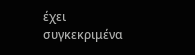έχει συγκεκριμένα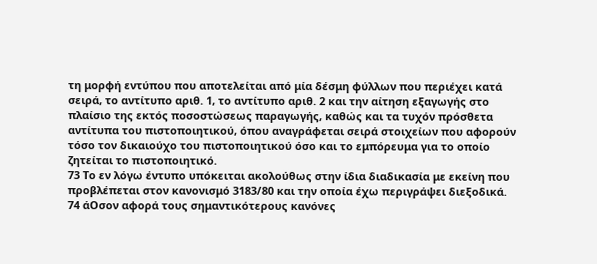τη μορφή εντύπου που αποτελείται από μία δέσμη φύλλων που περιέχει κατά σειρά, το αντίτυπο αριθ. 1, το αντίτυπο αριθ. 2 και την αίτηση εξαγωγής στο πλαίσιο της εκτός ποσοστώσεως παραγωγής, καθώς και τα τυχόν πρόσθετα αντίτυπα του πιστοποιητικού, όπου αναγράφεται σειρά στοιχείων που αφορούν τόσο τον δικαιούχο του πιστοποιητικού όσο και το εμπόρευμα για το οποίο ζητείται το πιστοποιητικό.
73 Το εν λόγω έντυπο υπόκειται ακολούθως στην ίδια διαδικασία με εκείνη που προβλέπεται στον κανονισμό 3183/80 και την οποία έχω περιγράψει διεξοδικά.
74 άΟσον αφορά τους σημαντικότερους κανόνες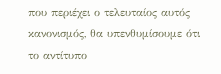που περιέχει ο τελευταίος αυτός κανονισμός, θα υπενθυμίσουμε ότι το αντίτυπο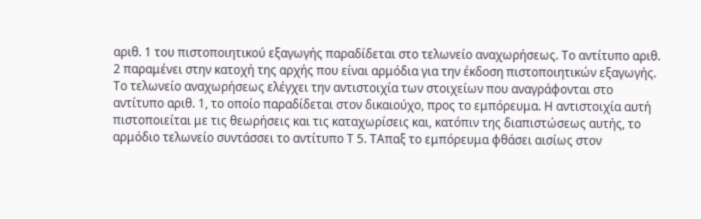αριθ. 1 του πιστοποιητικού εξαγωγής παραδίδεται στο τελωνείο αναχωρήσεως. Το αντίτυπο αριθ. 2 παραμένει στην κατοχή της αρχής που είναι αρμόδια για την έκδοση πιστοποιητικών εξαγωγής. Το τελωνείο αναχωρήσεως ελέγχει την αντιστοιχία των στοιχείων που αναγράφονται στο αντίτυπο αριθ. 1, το οποίο παραδίδεται στον δικαιούχο, προς το εμπόρευμα. Η αντιστοιχία αυτή πιστοποιείται με τις θεωρήσεις και τις καταχωρίσεις και, κατόπιν της διαπιστώσεως αυτής, το αρμόδιο τελωνείο συντάσσει το αντίτυπο Τ 5. ΤΑπαξ το εμπόρευμα φθάσει αισίως στον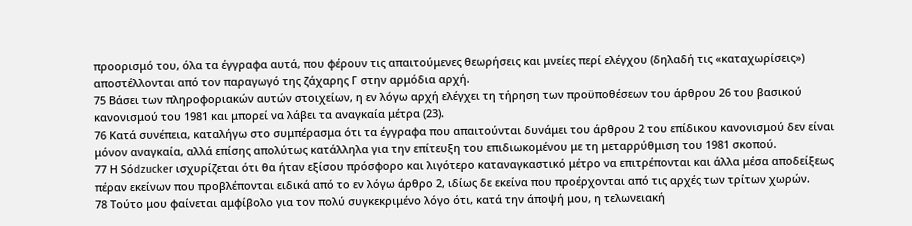προορισμό του, όλα τα έγγραφα αυτά, που φέρουν τις απαιτούμενες θεωρήσεις και μνείες περί ελέγχου (δηλαδή τις «καταχωρίσεις») αποστέλλονται από τον παραγωγό της ζάχαρης Γ στην αρμόδια αρχή.
75 Βάσει των πληροφοριακών αυτών στοιχείων, η εν λόγω αρχή ελέγχει τη τήρηση των προϋποθέσεων του άρθρου 26 του βασικού κανονισμού του 1981 και μπορεί να λάβει τα αναγκαία μέτρα (23).
76 Κατά συνέπεια, καταλήγω στο συμπέρασμα ότι τα έγγραφα που απαιτούνται δυνάμει του άρθρου 2 του επίδικου κανονισμού δεν είναι μόνον αναγκαία, αλλά επίσης απολύτως κατάλληλα για την επίτευξη του επιδιωκομένου με τη μεταρρύθμιση του 1981 σκοπού.
77 Η Sόdzucker ισχυρίζεται ότι θα ήταν εξίσου πρόσφορο και λιγότερο καταναγκαστικό μέτρο να επιτρέπονται και άλλα μέσα αποδείξεως πέραν εκείνων που προβλέπονται ειδικά από το εν λόγω άρθρο 2, ιδίως δε εκείνα που προέρχονται από τις αρχές των τρίτων χωρών.
78 Τούτο μου φαίνεται αμφίβολο για τον πολύ συγκεκριμένο λόγο ότι, κατά την άποψή μου, η τελωνειακή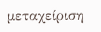μεταχείριση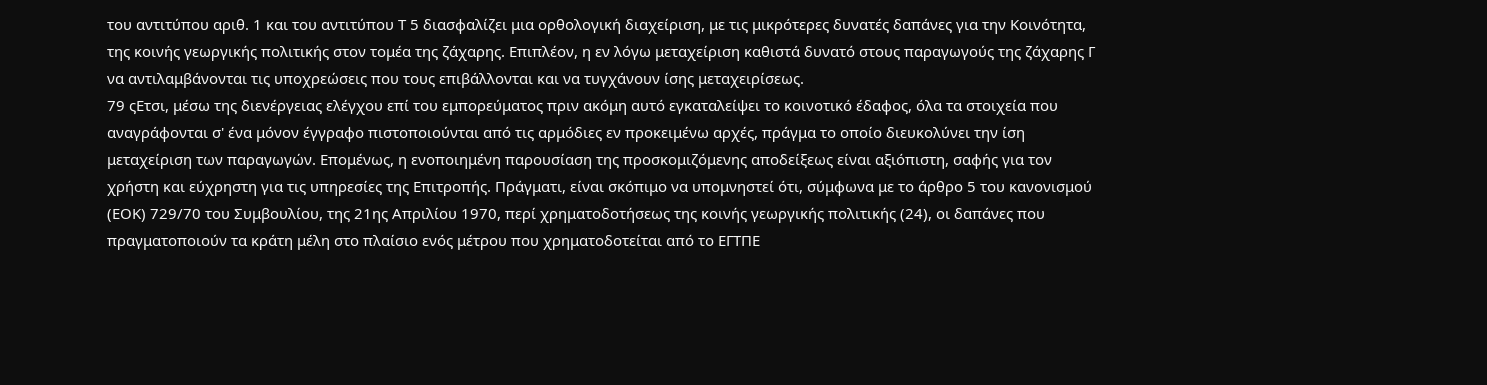του αντιτύπου αριθ. 1 και του αντιτύπου Τ 5 διασφαλίζει μια ορθολογική διαχείριση, με τις μικρότερες δυνατές δαπάνες για την Κοινότητα, της κοινής γεωργικής πολιτικής στον τομέα της ζάχαρης. Επιπλέον, η εν λόγω μεταχείριση καθιστά δυνατό στους παραγωγούς της ζάχαρης Γ να αντιλαμβάνονται τις υποχρεώσεις που τους επιβάλλονται και να τυγχάνουν ίσης μεταχειρίσεως.
79 ςΕτσι, μέσω της διενέργειας ελέγχου επί του εμπορεύματος πριν ακόμη αυτό εγκαταλείψει το κοινοτικό έδαφος, όλα τα στοιχεία που αναγράφονται σ' ένα μόνον έγγραφο πιστοποιούνται από τις αρμόδιες εν προκειμένω αρχές, πράγμα το οποίο διευκολύνει την ίση μεταχείριση των παραγωγών. Επομένως, η ενοποιημένη παρουσίαση της προσκομιζόμενης αποδείξεως είναι αξιόπιστη, σαφής για τον χρήστη και εύχρηστη για τις υπηρεσίες της Επιτροπής. Πράγματι, είναι σκόπιμο να υπομνηστεί ότι, σύμφωνα με το άρθρο 5 του κανονισμού (ΕΟΚ) 729/70 του Συμβουλίου, της 21ης Απριλίου 1970, περί χρηματοδοτήσεως της κοινής γεωργικής πολιτικής (24), οι δαπάνες που πραγματοποιούν τα κράτη μέλη στο πλαίσιο ενός μέτρου που χρηματοδοτείται από το ΕΓΤΠΕ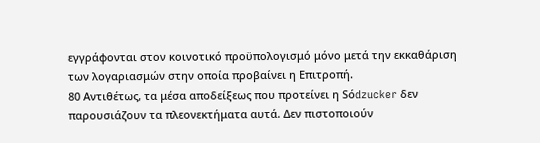εγγράφονται στον κοινοτικό προϋπολογισμό μόνο μετά την εκκαθάριση των λογαριασμών στην οποία προβαίνει η Επιτροπή.
80 Αντιθέτως, τα μέσα αποδείξεως που προτείνει η Sόdzucker δεν παρουσιάζουν τα πλεονεκτήματα αυτά. Δεν πιστοποιούν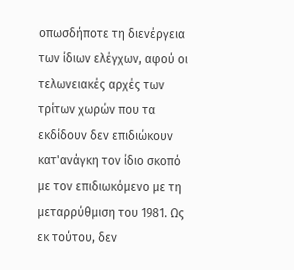οπωσδήποτε τη διενέργεια των ίδιων ελέγχων, αφού οι τελωνειακές αρχές των τρίτων χωρών που τα εκδίδουν δεν επιδιώκουν κατ'ανάγκη τον ίδιο σκοπό με τον επιδιωκόμενο με τη μεταρρύθμιση του 1981. Ως εκ τούτου, δεν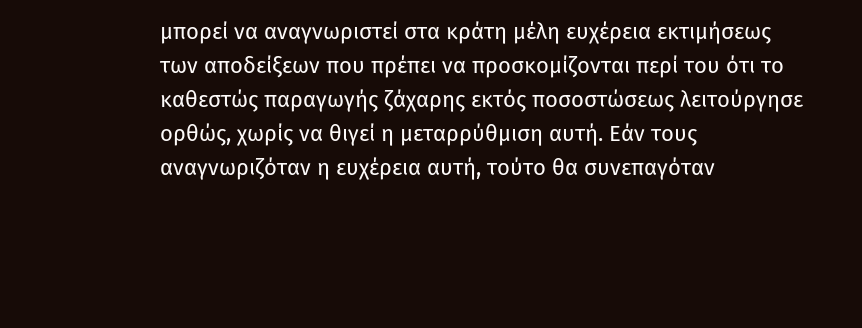μπορεί να αναγνωριστεί στα κράτη μέλη ευχέρεια εκτιμήσεως των αποδείξεων που πρέπει να προσκομίζονται περί του ότι το καθεστώς παραγωγής ζάχαρης εκτός ποσοστώσεως λειτούργησε ορθώς, χωρίς να θιγεί η μεταρρύθμιση αυτή. Εάν τους αναγνωριζόταν η ευχέρεια αυτή, τούτο θα συνεπαγόταν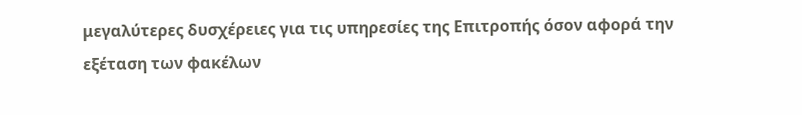μεγαλύτερες δυσχέρειες για τις υπηρεσίες της Επιτροπής όσον αφορά την εξέταση των φακέλων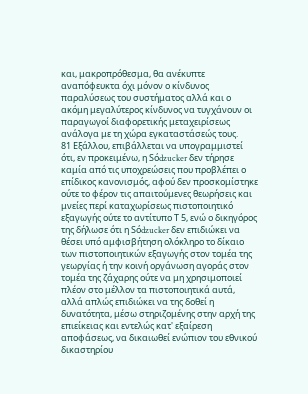και, μακροπρόθεσμα, θα ανέκυπτε αναπόφευκτα όχι μόνον ο κίνδυνος παραλύσεως του συστήματος αλλά και ο ακόμη μεγαλύτερος κίνδυνος να τυγχάνουν οι παραγωγοί διαφορετικής μεταχειρίσεως ανάλογα με τη χώρα εγκαταστάσεώς τους.
81 Εξάλλου, επιβάλλεται να υπογραμμιστεί ότι, εν προκειμένω, η Sόdzucker δεν τήρησε καμία από τις υποχρεώσεις που προβλέπει ο επίδικος κανονισμός, αφού δεν προσκομίστηκε ούτε το φέρον τις απαιτούμενες θεωρήσεις και μνείες περί καταχωρίσεως πιστοποιητικό εξαγωγής ούτε το αντίτυπο Τ 5, ενώ ο δικηγόρος της δήλωσε ότι η Sόdzucker δεν επιδιώκει να θέσει υπό αμφισβήτηση ολόκληρο το δίκαιο των πιστοποιητικών εξαγωγής στον τομέα της γεωργίας ή την κοινή οργάνωση αγοράς στον τομέα της ζάχαρης ούτε να μη χρησιμοποιεί πλέον στο μέλλον τα πιστοποιητικά αυτά, αλλά απλώς επιδιώκει να της δοθεί η δυνατότητα, μέσω στηριζομένης στην αρχή της επιείκειας και εντελώς κατ' εξαίρεση αποφάσεως, να δικαιωθεί ενώπιον του εθνικού δικαστηρίου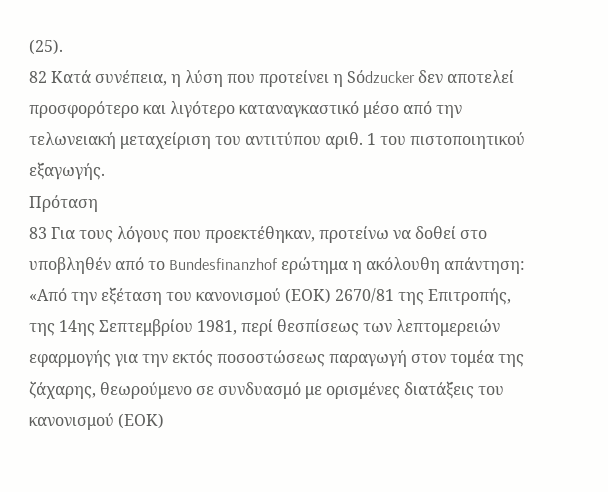(25).
82 Κατά συνέπεια, η λύση που προτείνει η Sόdzucker δεν αποτελεί προσφορότερο και λιγότερο καταναγκαστικό μέσο από την τελωνειακή μεταχείριση του αντιτύπου αριθ. 1 του πιστοποιητικού εξαγωγής.
Πρόταση
83 Για τους λόγους που προεκτέθηκαν, προτείνω να δοθεί στο υποβληθέν από το Bundesfinanzhof ερώτημα η ακόλουθη απάντηση:
«Από την εξέταση του κανονισμού (ΕΟΚ) 2670/81 της Επιτροπής, της 14ης Σεπτεμβρίου 1981, περί θεσπίσεως των λεπτομερειών εφαρμογής για την εκτός ποσοστώσεως παραγωγή στον τομέα της ζάχαρης, θεωρούμενο σε συνδυασμό με ορισμένες διατάξεις του κανονισμού (ΕΟΚ)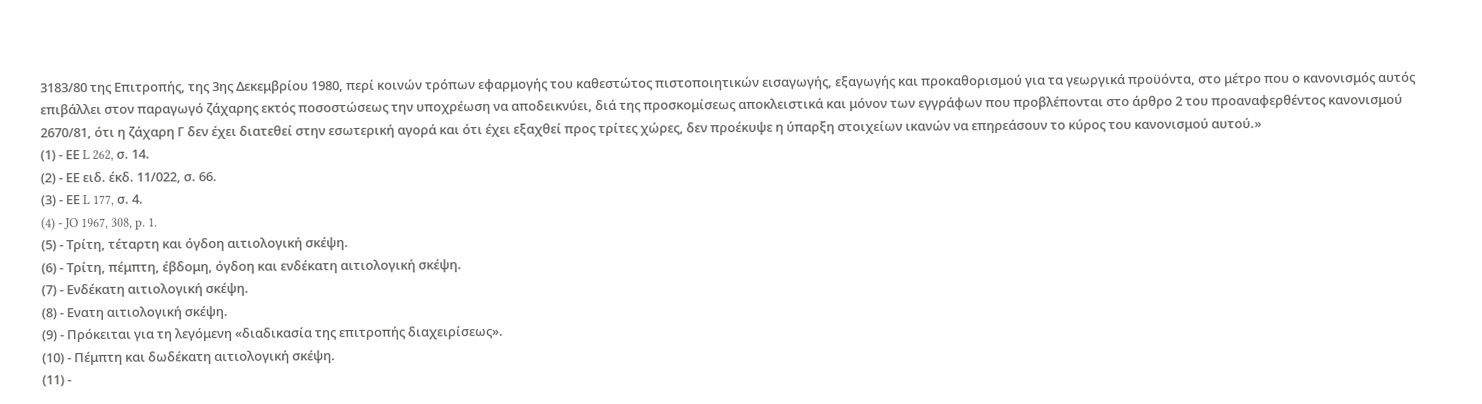3183/80 της Επιτροπής, της 3ης Δεκεμβρίου 1980, περί κοινών τρόπων εφαρμογής του καθεστώτος πιστοποιητικών εισαγωγής, εξαγωγής και προκαθορισμού για τα γεωργικά προϋόντα, στο μέτρο που ο κανονισμός αυτός επιβάλλει στον παραγωγό ζάχαρης εκτός ποσοστώσεως την υποχρέωση να αποδεικνύει, διά της προσκομίσεως αποκλειστικά και μόνον των εγγράφων που προβλέπονται στο άρθρο 2 του προαναφερθέντος κανονισμού 2670/81, ότι η ζάχαρη Γ δεν έχει διατεθεί στην εσωτερική αγορά και ότι έχει εξαχθεί προς τρίτες χώρες, δεν προέκυψε η ύπαρξη στοιχείων ικανών να επηρεάσουν το κύρος του κανονισμού αυτού.»
(1) - ΕΕ L 262, σ. 14.
(2) - ΕΕ ειδ. έκδ. 11/022, σ. 66.
(3) - ΕΕ L 177, σ. 4.
(4) - JO 1967, 308, p. 1.
(5) - Τρίτη, τέταρτη και όγδοη αιτιολογική σκέψη.
(6) - Τρίτη, πέμπτη, έβδομη, όγδοη και ενδέκατη αιτιολογική σκέψη.
(7) - Ενδέκατη αιτιολογική σκέψη.
(8) - Ενατη αιτιολογική σκέψη.
(9) - Πρόκειται για τη λεγόμενη «διαδικασία της επιτροπής διαχειρίσεως».
(10) - Πέμπτη και δωδέκατη αιτιολογική σκέψη.
(11) -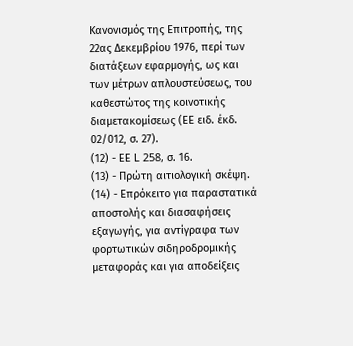Κανονισμός της Επιτροπής, της 22ας Δεκεμβρίου 1976, περί των διατάξεων εφαρμογής, ως και των μέτρων απλουστεύσεως, του καθεστώτος της κοινοτικής διαμετακομίσεως (ΕE ειδ. έκδ. 02/012, σ. 27).
(12) - ΕΕ L 258, σ. 16.
(13) - Πρώτη αιτιολογική σκέψη.
(14) - Επρόκειτο για παραστατικά αποστολής και διασαφήσεις εξαγωγής, για αντίγραφα των φορτωτικών σιδηροδρομικής μεταφοράς και για αποδείξεις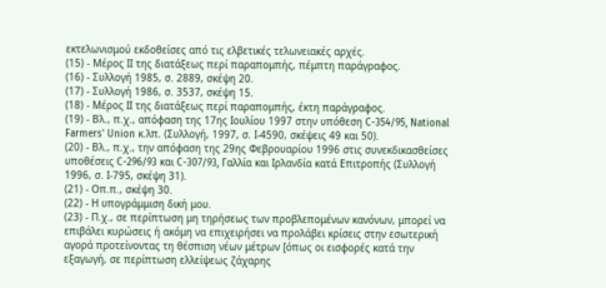εκτελωνισμού εκδοθείσες από τις ελβετικές τελωνειακές αρχές.
(15) - Μέρος ΙΙ της διατάξεως περί παραπομπής, πέμπτη παράγραφος.
(16) - Συλλογή 1985, σ. 2889, σκέψη 20.
(17) - Συλλογή 1986, σ. 3537, σκέψη 15.
(18) - Μέρος ΙΙ της διατάξεως περί παραπομπής, έκτη παράγραφος.
(19) - Βλ., π.χ., απόφαση της 17ης Ιουλίου 1997 στην υπόθεση C-354/95, National Farmers' Union κ.λπ. (Συλλογή, 1997, σ. Ι-4590, σκέψεις 49 και 50).
(20) - Βλ., π.χ., την απόφαση της 29ης Φεβρουαρίου 1996 στις συνεκδικασθείσες υποθέσεις C-296/93 και C-307/93, Γαλλία και Ιρλανδία κατά Επιτροπής (Συλλογή 1996, σ. Ι-795, σκέψη 31).
(21) - Οπ.π., σκέψη 30.
(22) - Η υπογράμμιση δική μου.
(23) - Π.χ., σε περίπτωση μη τηρήσεως των προβλεπομένων κανόνων, μπορεί να επιβάλει κυρώσεις ή ακόμη να επιχειρήσει να προλάβει κρίσεις στην εσωτερική αγορά προτείνοντας τη θέσπιση νέων μέτρων [όπως οι εισφορές κατά την εξαγωγή, σε περίπτωση ελλείψεως ζάχαρης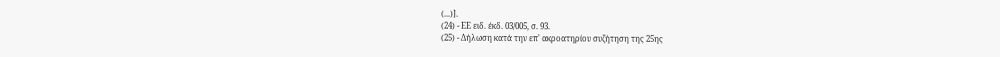(...)].
(24) - ΕΕ ειδ. έκδ. 03/005, σ. 93.
(25) - Δήλωση κατά την επ' ακροατηρίου συζήτηση της 25ης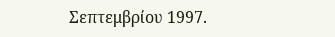Σεπτεμβρίου 1997.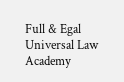Full & Egal Universal Law Academy